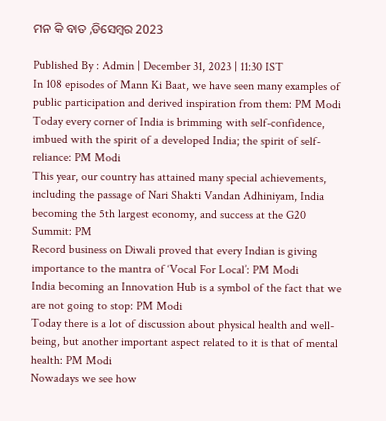ମନ କି ବାତ ,ଡିସେମ୍ବର 2023

Published By : Admin | December 31, 2023 | 11:30 IST
In 108 episodes of Mann Ki Baat, we have seen many examples of public participation and derived inspiration from them: PM Modi
Today every corner of India is brimming with self-confidence, imbued with the spirit of a developed India; the spirit of self-reliance: PM Modi
This year, our country has attained many special achievements, including the passage of Nari Shakti Vandan Adhiniyam, India becoming the 5th largest economy, and success at the G20 Summit: PM
Record business on Diwali proved that every Indian is giving importance to the mantra of ‘Vocal For Local’: PM Modi
India becoming an Innovation Hub is a symbol of the fact that we are not going to stop: PM Modi
Today there is a lot of discussion about physical health and well-being, but another important aspect related to it is that of mental health: PM Modi
Nowadays we see how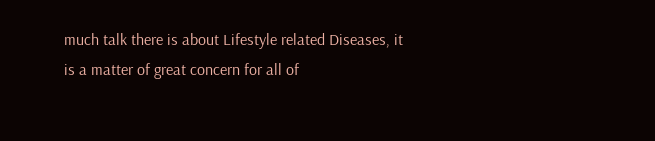much talk there is about Lifestyle related Diseases, it is a matter of great concern for all of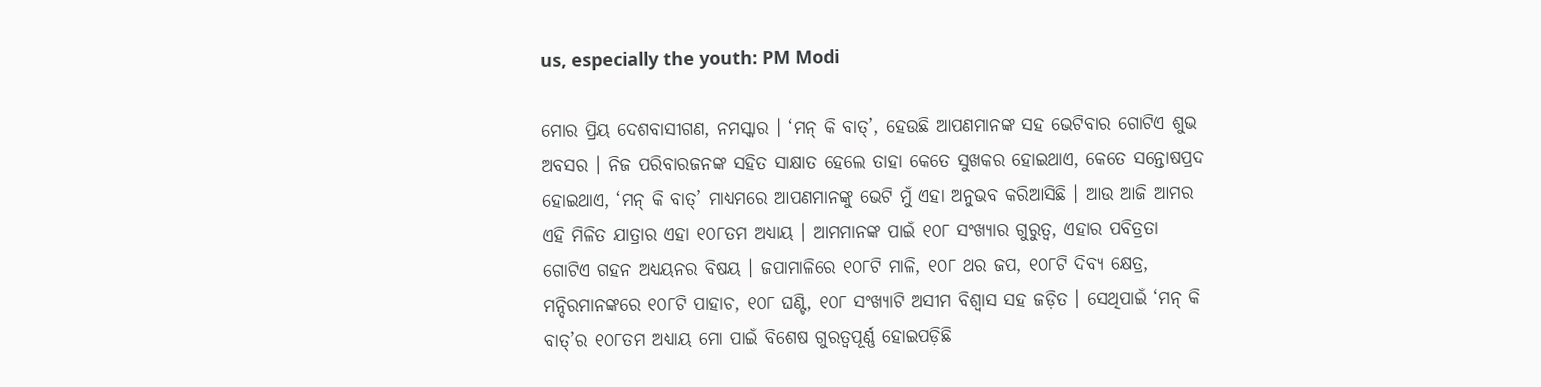us, especially the youth: PM Modi

ମୋର ପ୍ରିୟ ଦେଶବାସୀଗଣ, ନମସ୍କାର । ‘ମନ୍ କି ବାତ୍‌’, ହେଉଛି ଆପଣମାନଙ୍କ ସହ ଭେଟିବାର ଗୋଟିଏ ଶୁଭ ଅବସର । ନିଜ ପରିବାରଜନଙ୍କ ସହିତ ସାକ୍ଷାତ ହେଲେ ତାହା କେତେ ସୁଖକର ହୋଇଥାଏ, କେତେ ସନ୍ତୋଷପ୍ରଦ ହୋଇଥାଏ, ‘ମନ୍ କି ବାତ୍‌’ ମାଧ୍ୟମରେ ଆପଣମାନଙ୍କୁ ଭେଟି ମୁଁ ଏହା ଅନୁଭବ କରିଆସିଛି । ଆଉ ଆଜି ଆମର ଏହି ମିଳିତ ଯାତ୍ରାର ଏହା ୧୦୮ତମ ଅଧ୍ୟାୟ । ଆମମାନଙ୍କ ପାଇଁ ୧୦୮ ସଂଖ୍ୟାର ଗୁରୁତ୍ୱ, ଏହାର ପବିତ୍ରତା ଗୋଟିଏ ଗହନ ଅଧ୍ୟୟନର ବିଷୟ । ଜପାମାଳିରେ ୧୦୮ଟି ମାଳି, ୧୦୮ ଥର ଜପ, ୧୦୮ଟି ଦିବ୍ୟ କ୍ଷେତ୍ର, ମନ୍ଦିରମାନଙ୍କରେ ୧୦୮ଟି ପାହାଚ, ୧୦୮ ଘଣ୍ଟି, ୧୦୮ ସଂଖ୍ୟାଟି ଅସୀମ ବିଶ୍ୱାସ ସହ ଜଡ଼ିତ । ସେଥିପାଇଁ ‘ମନ୍ କି ବାତ୍‌’ର ୧୦୮ତମ ଅଧ୍ୟାୟ ମୋ ପାଇଁ ବିଶେଷ ଗୁରତ୍ୱପୂର୍ଣ୍ଣ ହୋଇପଡ଼ିଛି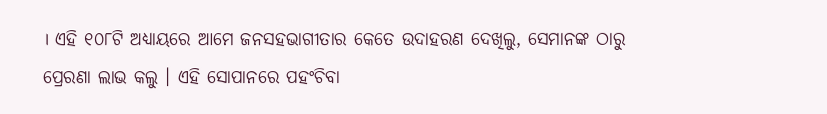। ଏହି ୧୦୮ଟି ଅଧ୍ୟାୟରେ ଆମେ ଜନସହଭାଗୀତାର କେତେ ଉଦାହରଣ ଦେଖିଲୁ, ସେମାନଙ୍କ ଠାରୁ ପ୍ରେରଣା ଲାଭ କଲୁ । ଏହି ସୋପାନରେ ପହଂଚିବା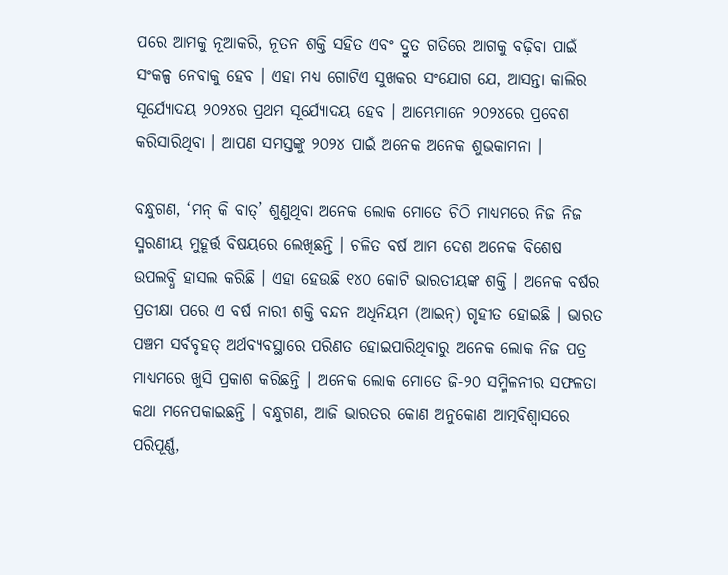ପରେ ଆମକୁ ନୂଆକରି, ନୂତନ ଶକ୍ତି ସହିତ ଏବଂ ଦ୍ରୁତ ଗତିରେ ଆଗକୁ ବଢ଼ିବା ପାଇଁ ସଂକଳ୍ପ ନେବାକୁ ହେବ । ଏହା ମଧ୍ୟ ଗୋଟିଏ ସୁଖକର ସଂଯୋଗ ଯେ, ଆସନ୍ତା କାଲିର ସୂର୍ଯ୍ୟୋଦୟ ୨୦୨୪ର ପ୍ରଥମ ସୂର୍ଯ୍ୟୋଦୟ ହେବ । ଆମ୍ଭେମାନେ ୨୦୨୪ରେ ପ୍ରବେଶ କରିସାରିଥିବା । ଆପଣ ସମସ୍ତଙ୍କୁ ୨୦୨୪ ପାଇଁ ଅନେକ ଅନେକ ଶୁଭକାମନା ।

ବନ୍ଧୁଗଣ, ‘ମନ୍ କି ବାତ୍‌’ ଶୁଣୁଥିବା ଅନେକ ଲୋକ ମୋତେ ଚିଠି ମାଧ୍ୟମରେ ନିଜ ନିଜ ସ୍ମରଣୀୟ ମୁହୂର୍ତ୍ତ ବିଷୟରେ ଲେଖିଛନ୍ତି । ଚଳିତ ବର୍ଷ ଆମ ଦେଶ ଅନେକ ବିଶେଷ ଉପଲବ୍ଧି ହାସଲ କରିଛି । ଏହା ହେଉଛି ୧୪୦ କୋଟି ଭାରତୀୟଙ୍କ ଶକ୍ତି । ଅନେକ ବର୍ଷର ପ୍ରତୀକ୍ଷା ପରେ ଏ ବର୍ଷ ନାରୀ ଶକ୍ତି ବନ୍ଦନ ଅଧିନିୟମ (ଆଇନ୍‌) ଗୃହୀତ ହୋଇଛି । ଭାରତ ପଞ୍ଚମ ସର୍ବବୃହତ୍ ଅର୍ଥବ୍ୟବସ୍ଥାରେ ପରିଣତ ହୋଇପାରିଥିବାରୁ ଅନେକ ଲୋକ ନିଜ ପତ୍ର ମାଧ୍ୟମରେ ଖୁସି ପ୍ରକାଶ କରିଛନ୍ତି । ଅନେକ ଲୋକ ମୋତେ ଜି-୨୦ ସମ୍ମିଳନୀର ସଫଳତା କଥା ମନେପକାଇଛନ୍ତି । ବନ୍ଧୁଗଣ, ଆଜି ଭାରତର କୋଣ ଅନୁକୋଣ ଆତ୍ମବିଶ୍ୱାସରେ ପରିପୂର୍ଣ୍ଣ,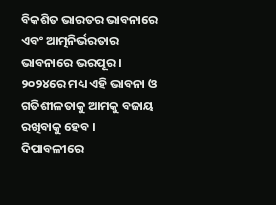ବିକଶିତ ଭାରତର ଭାବନାରେ ଏବଂ ଆତ୍ମନିର୍ଭରତାର ଭାବନାରେ ଭରପୂର । ୨୦୨୪ରେ ମଧ୍ୟ ଏହି ଭାବନା ଓ ଗତିଶୀଳତାକୁ ଆମକୁ ବଜାୟ ରଖିବାକୁ ହେବ । ଦିପାବଳୀରେ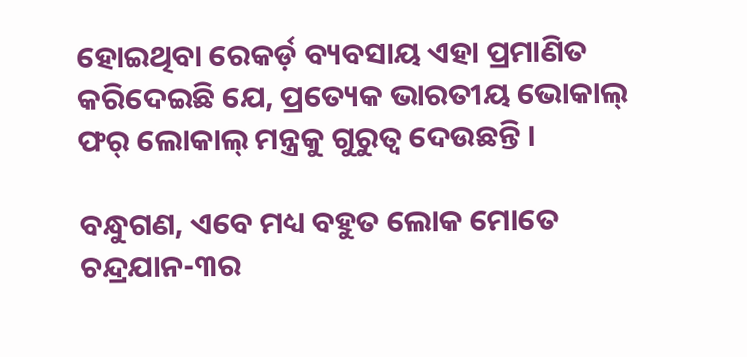ହୋଇଥିବା ରେକର୍ଡ଼ ବ୍ୟବସାୟ ଏହା ପ୍ରମାଣିତ କରିଦେଇଛି ଯେ, ପ୍ରତ୍ୟେକ ଭାରତୀୟ ଭୋକାଲ୍ ଫର୍ ଲୋକାଲ୍ ମନ୍ତ୍ରକୁ ଗୁରୁତ୍ୱ ଦେଉଛନ୍ତି ।

ବନ୍ଧୁଗଣ, ଏବେ ମଧ୍ୟ ବହୁତ ଲୋକ ମୋତେ ଚନ୍ଦ୍ରଯାନ-୩ର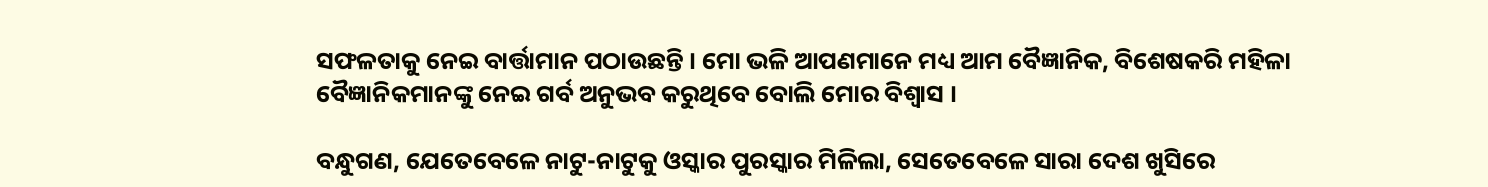ସଫଳତାକୁ ନେଇ ବାର୍ତ୍ତାମାନ ପଠାଉଛନ୍ତି । ମୋ ଭଳି ଆପଣମାନେ ମଧ୍ୟ ଆମ ବୈଜ୍ଞାନିକ, ବିଶେଷକରି ମହିଳା ବୈଜ୍ଞାନିକମାନଙ୍କୁ ନେଇ ଗର୍ବ ଅନୁଭବ କରୁଥିବେ ବୋଲି ମୋର ବିଶ୍ୱାସ ।

ବନ୍ଧୁଗଣ, ଯେତେବେଳେ ନାଟୁ-ନାଟୁକୁ ଓସ୍କାର ପୁରସ୍କାର ମିଳିଲା, ସେତେବେଳେ ସାରା ଦେଶ ଖୁସିରେ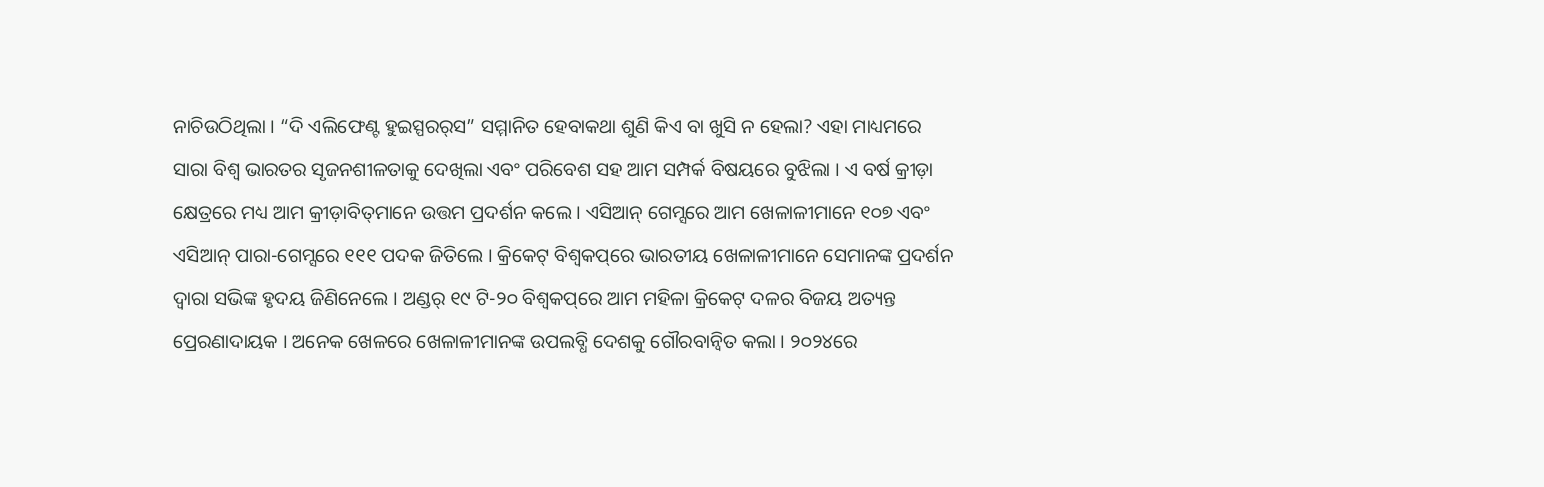ନାଚିଉଠିଥିଲା । “ଦି ଏଲିଫେଣ୍ଟ ହୁଇସ୍ପରର୍‌ସ” ସମ୍ମାନିତ ହେବାକଥା ଶୁଣି କିଏ ବା ଖୁସି ନ ହେଲା? ଏହା ମାଧ୍ୟମରେ ସାରା ବିଶ୍ୱ ଭାରତର ସୃଜନଶୀଳତାକୁ ଦେଖିଲା ଏବଂ ପରିବେଶ ସହ ଆମ ସମ୍ପର୍କ ବିଷୟରେ ବୁଝିଲା । ଏ ବର୍ଷ କ୍ରୀଡ଼ା କ୍ଷେତ୍ରରେ ମଧ୍ୟ ଆମ କ୍ରୀଡ଼ାବିତ୍‌ମାନେ ଉତ୍ତମ ପ୍ରଦର୍ଶନ କଲେ । ଏସିଆନ୍ ଗେମ୍ସରେ ଆମ ଖେଳାଳୀମାନେ ୧୦୭ ଏବଂ ଏସିଆନ୍ ପାରା-ଗେମ୍ସରେ ୧୧୧ ପଦକ ଜିତିଲେ । କ୍ରିକେଟ୍ ବିଶ୍ୱକପ୍‌ରେ ଭାରତୀୟ ଖେଳାଳୀମାନେ ସେମାନଙ୍କ ପ୍ରଦର୍ଶନ ଦ୍ୱାରା ସଭିଙ୍କ ହୃଦୟ ଜିଣିନେଲେ । ଅଣ୍ଡର୍ ୧୯ ଟି-୨୦ ବିଶ୍ୱକପ୍‌ରେ ଆମ ମହିଳା କ୍ରିକେଟ୍ ଦଳର ବିଜୟ ଅତ୍ୟନ୍ତ ପ୍ରେରଣାଦାୟକ । ଅନେକ ଖେଳରେ ଖେଳାଳୀମାନଙ୍କ ଉପଲବ୍ଧି ଦେଶକୁ ଗୌରବାନ୍ୱିତ କଲା । ୨୦୨୪ରେ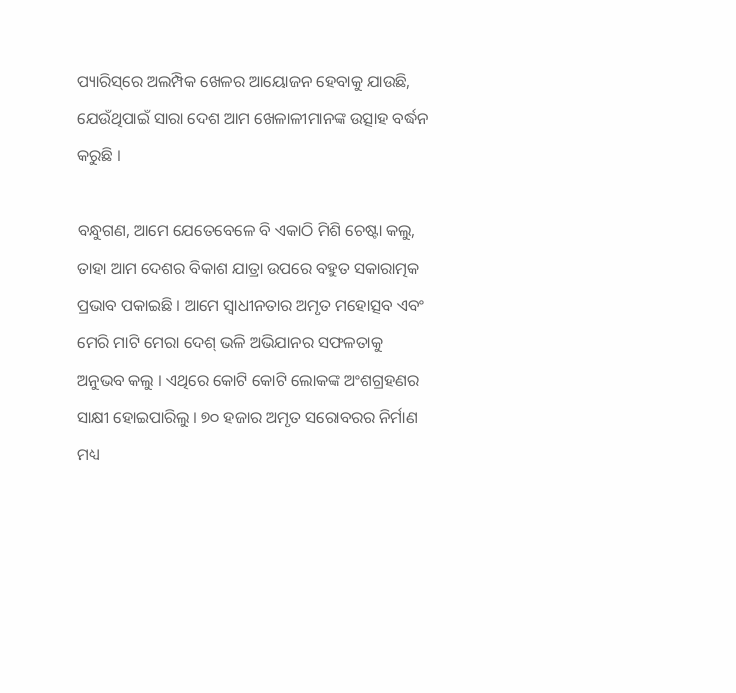ପ୍ୟାରିସ୍‌ରେ ଅଲମ୍ପିକ ଖେଳର ଆୟୋଜନ ହେବାକୁ ଯାଉଛି, ଯେଉଁଥିପାଇଁ ସାରା ଦେଶ ଆମ ଖେଳାଳୀମାନଙ୍କ ଉତ୍ସାହ ବର୍ଦ୍ଧନ କରୁଛି ।

ବନ୍ଧୁଗଣ, ଆମେ ଯେତେବେଳେ ବି ଏକାଠି ମିଶି ଚେଷ୍ଟା କଲୁ, ତାହା ଆମ ଦେଶର ବିକାଶ ଯାତ୍ରା ଉପରେ ବହୁତ ସକାରାତ୍ମକ ପ୍ରଭାବ ପକାଇଛି । ଆମେ ସ୍ୱାଧୀନତାର ଅମୃତ ମହୋତ୍ସବ ଏବଂ ମେରି ମାଟି ମେରା ଦେଶ୍ ଭଳି ଅଭିଯାନର ସଫଳତାକୁ ଅନୁଭବ କଲୁ । ଏଥିରେ କୋଟି କୋଟି ଲୋକଙ୍କ ଅଂଶଗ୍ରହଣର ସାକ୍ଷୀ ହୋଇପାରିଲୁ । ୭୦ ହଜାର ଅମୃତ ସରୋବରର ନିର୍ମାଣ ମଧ୍ୟ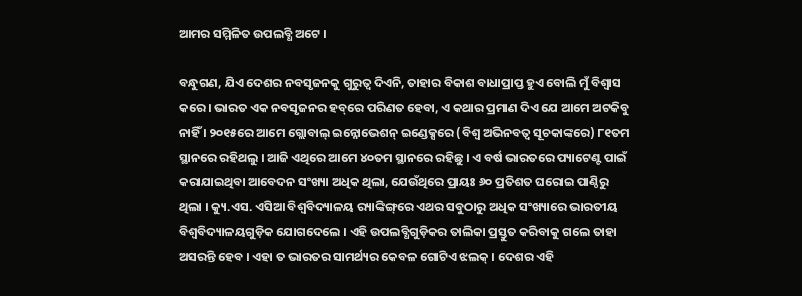ଆମର ସମ୍ମିଳିତ ଉପଲବ୍ଧି ଅଟେ ।

ବନ୍ଧୁଗଣ, ଯିଏ ଦେଶର ନବସୃଜନକୁ ଗୁରୁତ୍ୱ ଦିଏନି, ତାହାର ବିକାଶ ବାଧାପ୍ରାପ୍ତ ହୁଏ ବୋଲି ମୁଁ ବିଶ୍ୱାସ କରେ । ଭାରତ ଏକ ନବସୃଜନର ହବ୍‌ରେ ପରିଣତ ହେବା, ଏ କଥାର ପ୍ରମାଣ ଦିଏ ଯେ ଆମେ ଅଟକିବୁ ନାହିଁ । ୨୦୧୫ରେ ଆମେ ଗ୍ଲୋବାଲ୍ ଇନ୍ନୋଭେଶନ୍ ଇଣ୍ଡେକ୍ସରେ (ବିଶ୍ୱ ଅଭିନବତ୍ୱ ସୂଚକାଙ୍କରେ) ୮୧ତମ ସ୍ଥାନରେ ରହିଥଲୁ । ଆଜି ଏଥିରେ ଆମେ ୪୦ତମ ସ୍ଥାନରେ ରହିଛୁ । ଏ ବର୍ଷ ଭାରତରେ ପ୍ୟାଟେଣ୍ଟ ପାଇଁ କରାଯାଇଥିବା ଆବେଦନ ସଂଖ୍ୟା ଅଧିକ ଥିଲା, ଯେଉଁଥିରେ ପ୍ରାୟଃ ୬୦ ପ୍ରତିଶତ ଘରୋଇ ପାଣ୍ଠିରୁ ଥିଲା । କ୍ୟୁ.ଏସ. ଏସିଆ ବିଶ୍ୱବିଦ୍ୟାଳୟ ର‌୍ୟାଙ୍କିଙ୍ଗ୍‌ରେ ଏଥର ସବୁଠାରୁ ଅଧିକ ସଂଖ୍ୟାରେ ଭାରତୀୟ ବିଶ୍ୱବିଦ୍ୟାଳୟଗୁଡ଼ିକ ଯୋଗଦେଲେ । ଏହି ଉପଲବ୍ଧିଗୁଡ଼ିକର ତାଲିକା ପ୍ରସ୍ତୁତ କରିବାକୁ ଗଲେ ତାହା ଅସରନ୍ତି ହେବ । ଏହା ତ ଭାରତର ସାମର୍ଥ୍ୟର କେବଳ ଗୋଟିଏ ଝଲକ୍ । ଦେଶର ଏହି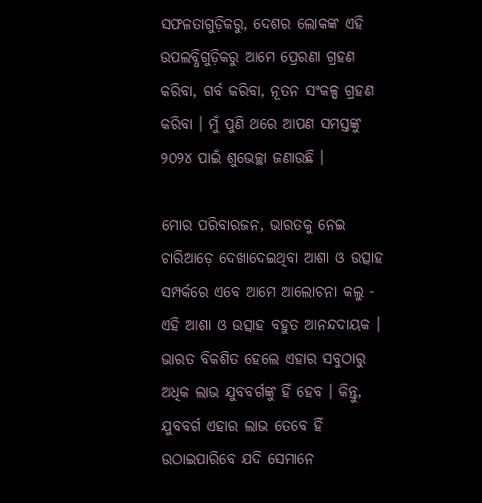ସଫଳତାଗୁଡ଼ିକରୁ, ଦେଶର ଲୋକଙ୍କ ଏହି ଉପଲବ୍ଧିଗୁଡ଼ିକରୁ ଆମେ ପ୍ରେରଣା ଗ୍ରହଣ କରିବା, ଗର୍ବ କରିବା, ନୂତନ ସଂକଳ୍ପ ଗ୍ରହଣ କରିବା । ମୁଁ ପୁଣି ଥରେ ଆପଣ ସମସ୍ତଙ୍କୁ ୨୦୨୪ ପାଇଁ ଶୁଭେଚ୍ଛା ଜଣାଉଛି ।

ମୋର ପରିବାରଜନ, ଭାରତକୁ ନେଇ ଚାରିଆଡ଼େ ଦେଖାଦେଇଥିବା ଆଶା ଓ ଉତ୍ସାହ ସମ୍ପର୍କରେ ଏବେ ଆମେ ଆଲୋଚନା କଲୁ - ଏହି ଆଶା ଓ ଉତ୍ସାହ ବହୁତ ଆନନ୍ଦଦାୟକ । ଭାରତ ବିକଶିତ ହେଲେ ଏହାର ସବୁଠାରୁ ଅଧିକ ଲାଭ ଯୁବବର୍ଗଙ୍କୁ ହିଁ ହେବ । କିନ୍ତୁ, ଯୁବବର୍ଗ ଏହାର ଲାଭ ତେବେ ହିଁ ଉଠାଇପାରିବେ ଯଦି ସେମାନେ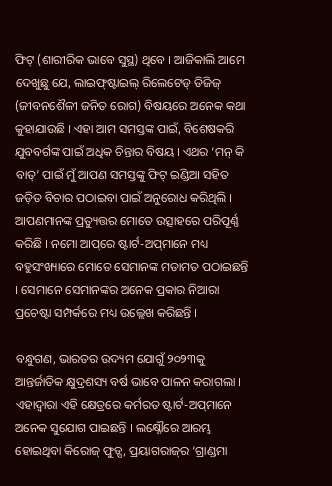ଫିଟ୍ (ଶାରୀରିକ ଭାବେ ସୁସ୍ଥ) ଥିବେ । ଆଜିକାଲି ଆମେ ଦେଖୁଛୁ ଯେ, ଲାଇଫ୍‌ଷ୍ଟାଇଲ୍ ରିଲେଟେଡ୍ ଡିଜିଜ୍ (ଜୀବନଶୈଳୀ ଜନିତ ରୋଗ) ବିଷୟରେ ଅନେକ କଥା କୁହାଯାଉଛି । ଏହା ଆମ ସମସ୍ତଙ୍କ ପାଇଁ, ବିଶେଷକରି ଯୁବବର୍ଗଙ୍କ ପାଇଁ ଅଧିକ ଚିନ୍ତାର ବିଷୟ । ଏଥର ‘ମନ୍ କି ବାତ୍‌’ ପାଇଁ ମୁଁ ଆପଣ ସମସ୍ତଙ୍କୁ ଫିଟ୍ ଇଣ୍ଡିଆ ସହିତ ଜଡ଼ିତ ବିଚାର ପଠାଇବା ପାଇଁ ଅନୁରୋଧ କରିଥିଲି । ଆପଣମାନଙ୍କ ପ୍ରତ୍ୟୁତ୍ତର ମୋତେ ଉତ୍ସାହରେ ପରିପୂର୍ଣ୍ଣ କରିଛି । ନମୋ ଆପ୍‌ରେ ଷ୍ଟାର୍ଟ-ଅପ୍‌ମାନେ ମଧ୍ୟ ବହୁସଂଖ୍ୟାରେ ମୋତେ ସେମାନଙ୍କ ମତାମତ ପଠାଇଛନ୍ତି । ସେମାନେ ସେମାନଙ୍କର ଅନେକ ପ୍ରକାର ନିଆରା ପ୍ରଚେଷ୍ଟା ସମ୍ପର୍କରେ ମଧ୍ୟ ଉଲ୍ଲେଖ କରିଛନ୍ତି ।

ବନ୍ଧୁଗଣ, ଭାରତର ଉଦ୍ୟମ ଯୋଗୁଁ ୨୦୨୩କୁ ଆନ୍ତର୍ଜାତିକ କ୍ଷୁଦ୍ରଶସ୍ୟ ବର୍ଷ ଭାବେ ପାଳନ କରାଗଲା । ଏହାଦ୍ୱାରା ଏହି କ୍ଷେତ୍ରରେ କର୍ମରତ ଷ୍ଟାର୍ଟ-ଅପ୍‌ମାନେ ଅନେକ ସୁଯୋଗ ପାଇଛନ୍ତି । ଲକ୍ଷ୍ନୌରେ ଆରମ୍ଭ ହୋଇଥିବା କିରୋଜ୍ ଫୁଡ୍ସ, ପ୍ରୟାଗରାଜ୍‌ର ‘ଗ୍ରାଣ୍ଡମା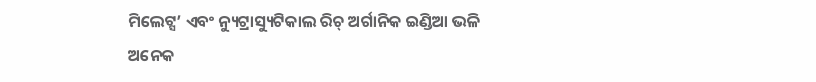ମିଲେଟ୍ସ’ ଏବଂ ନ୍ୟୁଟ୍ରାସ୍ୟୁଟିକାଲ ରିଚ୍ ଅର୍ଗାନିକ ଇଣ୍ଡିଆ ଭଳି ଅନେକ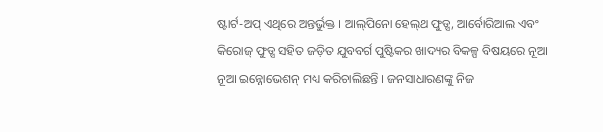ଷ୍ଟାର୍ଟ-ଅପ୍ ଏଥିରେ ଅନ୍ତର୍ଭୁକ୍ତ । ଆଲ୍‌ପିନୋ ହେଲ୍‌ଥ ଫୁଡ୍ସ, ଆର୍ବୋରିଆଲ ଏବଂ କିରୋଜ୍ ଫୁଡ୍ସ ସହିତ ଜଡ଼ିତ ଯୁବବର୍ଗ ପୁଷ୍ଟିକର ଖାଦ୍ୟର ବିକଳ୍ପ ବିଷୟରେ ନୂଆ ନୂଆ ଇନ୍ନୋଭେଶନ୍ ମଧ୍ୟ କରିଚାଲିଛନ୍ତି । ଜନସାଧାରଣଙ୍କୁ ନିଜ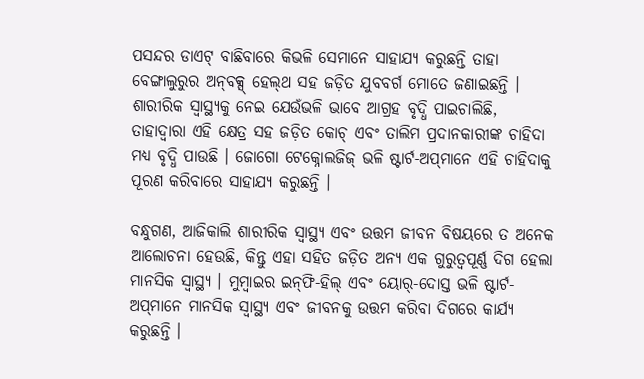ପସନ୍ଦର ଡାଏଟ୍ ବାଛିବାରେ କିଭଳି ସେମାନେ ସାହାଯ୍ୟ କରୁଛନ୍ତି ତାହା  ବେଙ୍ଗାଲୁରୁର ଅନ୍‌ବକ୍ସ୍ ହେଲ୍‌ଥ ସହ ଜଡ଼ିତ ଯୁବବର୍ଗ ମୋତେ ଜଣାଇଛନ୍ତି । ଶାରୀରିକ ସ୍ୱାସ୍ଥ୍ୟକୁ ନେଇ ଯେଉଁଭଳି ଭାବେ ଆଗ୍ରହ ବୃଦ୍ଧି ପାଇଚାଲିଛି, ତାହାଦ୍ୱାରା ଏହି କ୍ଷେତ୍ର ସହ ଜଡ଼ିତ କୋଚ୍ ଏବଂ ତାଲିମ ପ୍ରଦାନକାରୀଙ୍କ ଚାହିଦା ମଧ୍ୟ ବୃଦ୍ଧି ପାଉଛି । ଜୋଗୋ ଟେକ୍ନୋଲଜିଜ୍ ଭଳି ଷ୍ଟାର୍ଟ-ଅପ୍‌ମାନେ ଏହି ଚାହିଦାକୁ ପୂରଣ କରିବାରେ ସାହାଯ୍ୟ କରୁଛନ୍ତି ।

ବନ୍ଧୁଗଣ, ଆଜିକାଲି ଶାରୀରିକ ସ୍ୱାସ୍ଥ୍ୟ ଏବଂ ଉତ୍ତମ ଜୀବନ ବିଷୟରେ ତ ଅନେକ ଆଲୋଚନା ହେଉଛି, କିନ୍ତୁ ଏହା ସହିତ ଜଡ଼ିତ ଅନ୍ୟ ଏକ ଗୁରୁତ୍ୱପୂର୍ଣ୍ଣ ଦିଗ ହେଲା ମାନସିକ ସ୍ୱାସ୍ଥ୍ୟ । ମୁମ୍ବାଇର ଇନ୍‌ଫି-ହିଲ୍ ଏବଂ ୟୋର୍‌-ଦୋସ୍ତ ଭଳି ଷ୍ଟାର୍ଟ-ଅପ୍‌ମାନେ ମାନସିକ ସ୍ୱାସ୍ଥ୍ୟ ଏବଂ ଜୀବନକୁ ଉତ୍ତମ କରିବା ଦିଗରେ କାର୍ଯ୍ୟ କରୁଛନ୍ତି ।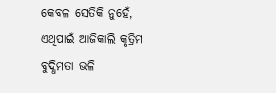କେବଳ ସେତିକି ନୁହେଁ, ଏଥିପାଇଁ ଆଜିକାଲି କୃତ୍ରିମ ବୁଦ୍ଧିମତା ଭଳି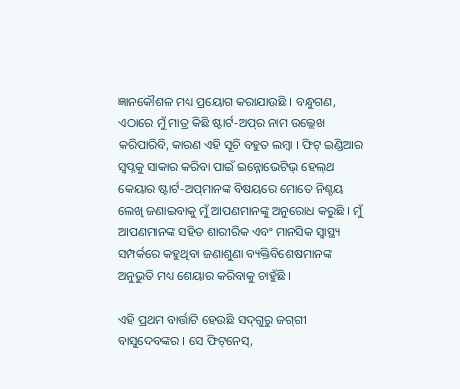ଜ୍ଞାନକୌଶଳ ମଧ୍ୟ ପ୍ରୟୋଗ କରାଯାଉଛି । ବନ୍ଧୁଗଣ, ଏଠାରେ ମୁଁ ମାତ୍ର କିଛି ଷ୍ଟାର୍ଟ-ଅପ୍‌ର ନାମ ଉଲ୍ଲେଖ କରିପାରିବି, କାରଣ ଏହି ସୂଚି ବହୁତ ଲମ୍ବା । ଫିଟ୍ ଇଣ୍ଡିଆର ସ୍ୱପ୍ନକୁ ସାକାର କରିବା ପାଇଁ ଇନ୍ନୋଭେଟିଭ୍ ହେଲ୍‌ଥ କେୟାର ଷ୍ଟାର୍ଟ-ଅପ୍‌ମାନଙ୍କ ବିଷୟରେ ମୋତେ ନିଶ୍ଚୟ ଲେଖି ଜଣାଇବାକୁ ମୁଁ ଆପଣମାନଙ୍କୁ ଅନୁରୋଧ କରୁଛି । ମୁଁ ଆପଣମାନଙ୍କ ସହିତ ଶାରୀରିକ ଏବଂ ମାନସିକ ସ୍ୱାସ୍ଥ୍ୟ ସମ୍ପର୍କରେ କହୁଥିବା ଜଣାଶୁଣା ବ୍ୟକ୍ତିବିଶେଷମାନଙ୍କ ଅନୁଭୁତି ମଧ୍ୟ ଶେୟାର କରିବାକୁ ଚାହୁଁଛି ।

ଏହି ପ୍ରଥମ ବାର୍ତ୍ତାଟି ହେଉଛି ସଦ୍‌ଗୁରୁ ଜଗ୍‌ଗୀ ବାସୁଦେବଙ୍କର । ସେ ଫିଟ୍‌ନେସ୍‌,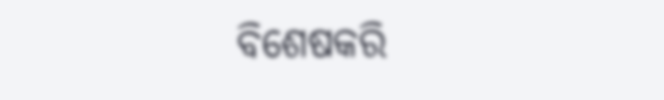ବିଶେଷକରି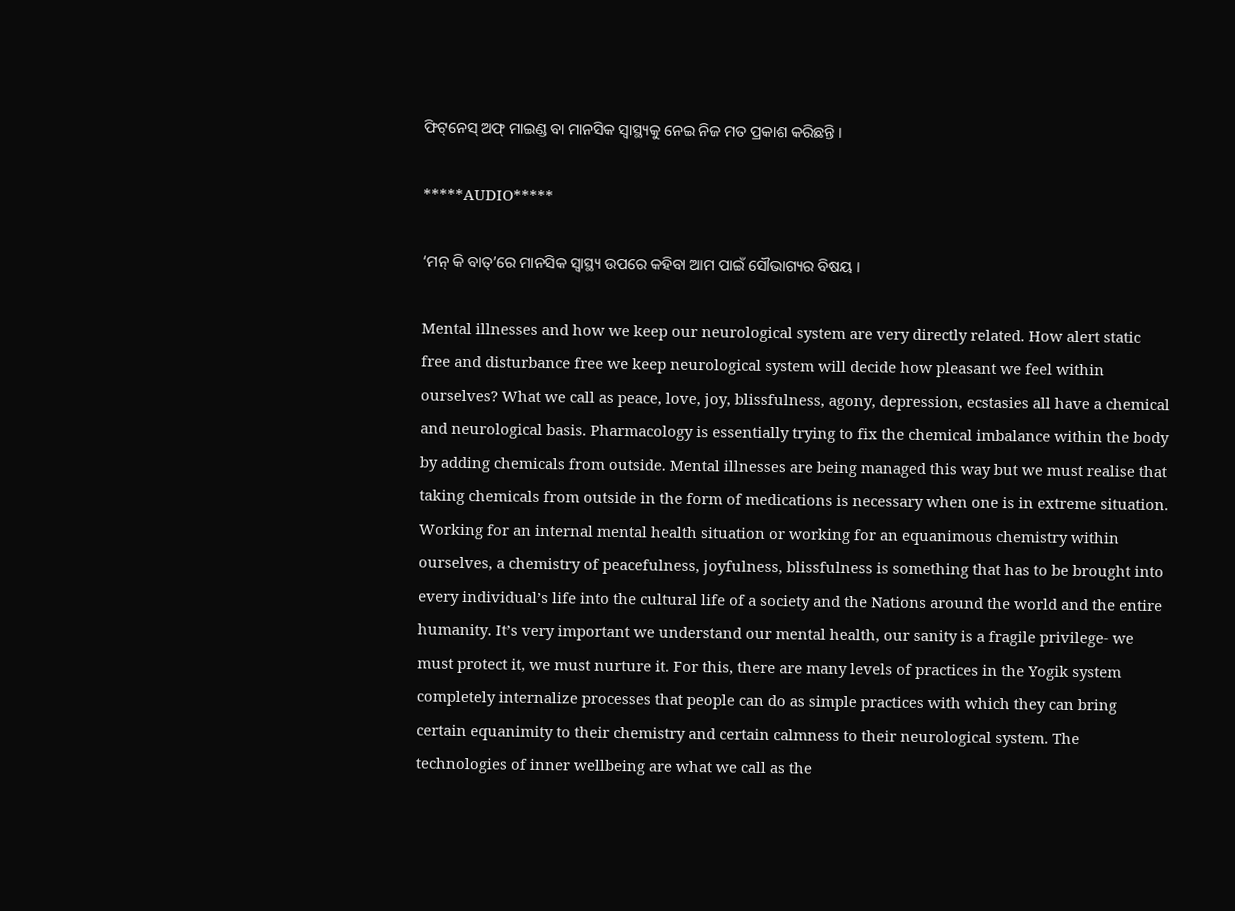ଫିଟ୍‌ନେସ୍ ଅଫ୍ ମାଇଣ୍ଡ ବା ମାନସିକ ସ୍ୱାସ୍ଥ୍ୟକୁ ନେଇ ନିଜ ମତ ପ୍ରକାଶ କରିଛନ୍ତି ।

*****AUDIO*****

‘ମନ୍ କି ବାତ୍‌’ରେ ମାନସିକ ସ୍ୱାସ୍ଥ୍ୟ ଉପରେ କହିବା ଆମ ପାଇଁ ସୌଭାଗ୍ୟର ବିଷୟ ।

Mental illnesses and how we keep our neurological system are very directly related. How alert static free and disturbance free we keep neurological system will decide how pleasant we feel within ourselves? What we call as peace, love, joy, blissfulness, agony, depression, ecstasies all have a chemical and neurological basis. Pharmacology is essentially trying to fix the chemical imbalance within the body by adding chemicals from outside. Mental illnesses are being managed this way but we must realise that taking chemicals from outside in the form of medications is necessary when one is in extreme situation. Working for an internal mental health situation or working for an equanimous chemistry within ourselves, a chemistry of peacefulness, joyfulness, blissfulness is something that has to be brought into every individual’s life into the cultural life of a society and the Nations around the world and the entire humanity. It’s very important we understand our mental health, our sanity is a fragile privilege- we must protect it, we must nurture it. For this, there are many levels of practices in the Yogik system completely internalize processes that people can do as simple practices with which they can bring certain equanimity to their chemistry and certain calmness to their neurological system. The technologies of inner wellbeing are what we call as the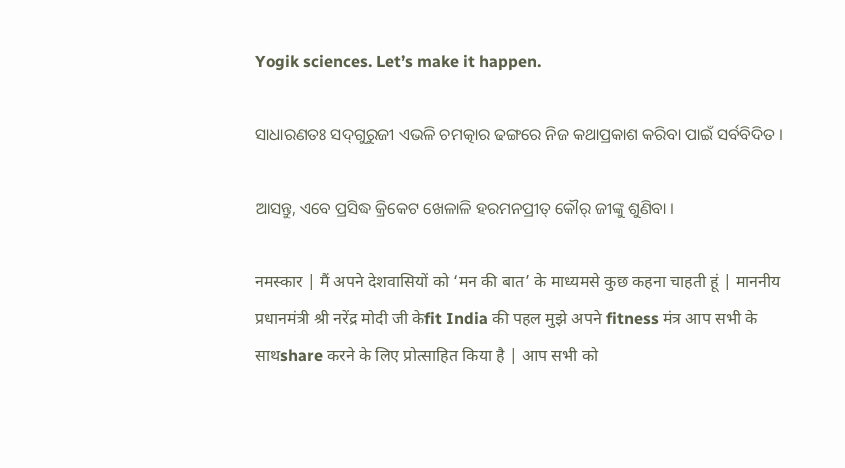Yogik sciences. Let’s make it happen.

ସାଧାରଣତଃ ସଦ୍‍ଗୁରୁଜୀ ଏଭଳି ଚମତ୍କାର ଢଙ୍ଗରେ ନିଜ କଥାପ୍ରକାଶ କରିବା ପାଇଁ ସର୍ବବିଦିତ ।

ଆସନ୍ତୁ, ଏବେ ପ୍ରସିଦ୍ଧ କ୍ରିକେଟ ଖେଳାଳି ହରମନପ୍ରୀତ୍‍ କୌର୍‍ ଜୀଙ୍କୁ ଶୁଣିବା ।

नमस्कार | मैं अपने देशवासियों को ‘मन की बात’ के माध्यमसे कुछ कहना चाहती हूं | माननीय प्रधानमंत्री श्री नरेंद्र मोदी जी केfit India की पहल मुझे अपने fitness मंत्र आप सभी के साथshare करने के लिए प्रोत्साहित किया है | आप सभी को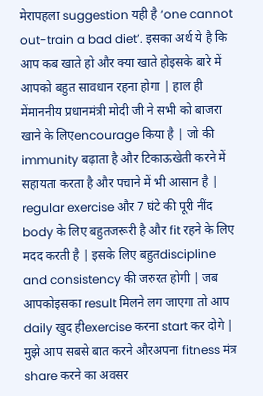मेरापहला suggestion यही है ‘one cannot out-train a bad diet’. इसका अर्थ ये है कि आप कब खाते हो और क्या खाते होइसके बारे में आपको बहुत सावधान रहना होगा | हाल ही मेंमाननीय प्रधानमंत्री मोदी जी ने सभी को बाजरा खाने के लिएencourage किया है | जो की immunity बढ़ाता है और टिकाऊखेती करने में सहायता करता है और पचाने में भी आसान है | regular exercise और 7 घंटे की पूरी नींद body के लिए बहुतजरूरी है और fit रहने के लिए मदद करती है | इसके लिए बहुतdiscipline and consistency की जरुरत होगी | जब आपकोइसका result मिलने लग जाएगा तो आप daily खुद हीexercise करना start कर दोगे | मुझे आप सबसे बात करने औरअपना fitness मंत्र share करने का अवसर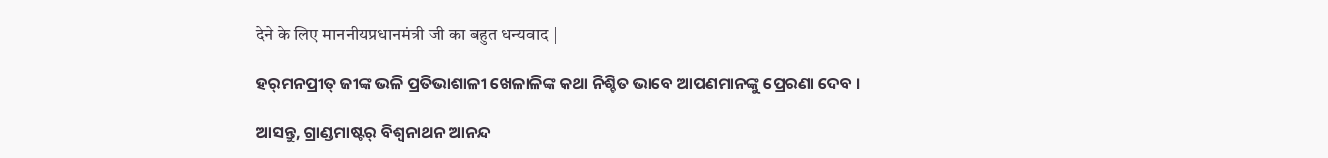देने के लिए माननीयप्रधानमंत्री जी का बहुत धन्यवाद |

ହର୍‍ମନପ୍ରୀତ୍‍ ଜୀଙ୍କ ଭଳି ପ୍ରତିଭାଶାଳୀ ଖେଳାଳିଙ୍କ କଥା ନିଶ୍ଚିତ ଭାବେ ଆପଣମାନଙ୍କୁ ପ୍ରେରଣା ଦେବ ।

ଆସନ୍ତୁ, ଗ୍ରାଣ୍ଡମାଷ୍ଟର୍‍ ବିଶ୍ୱନାଥନ ଆନନ୍ଦ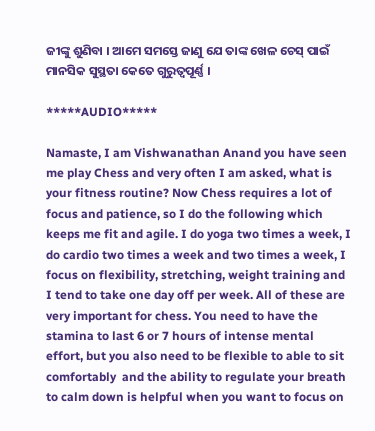ଜୀଙ୍କୁ ଶୁଣିବା । ଆମେ ସମସ୍ତେ ଜାଣୁ ଯେ ତାଙ୍କ ଖେଳ ଚେସ୍‍ ପାଇଁ ମାନସିକ ସୁସ୍ଥତା କେତେ ଗୁରୁତ୍ୱପୂର୍ଣ୍ଣ ।

*****AUDIO*****

Namaste, I am Vishwanathan Anand you have seen me play Chess and very often I am asked, what is your fitness routine? Now Chess requires a lot of focus and patience, so I do the following which keeps me fit and agile. I do yoga two times a week, I do cardio two times a week and two times a week, I focus on flexibility, stretching, weight training and I tend to take one day off per week. All of these are very important for chess. You need to have the stamina to last 6 or 7 hours of intense mental effort, but you also need to be flexible to able to sit comfortably  and the ability to regulate your breath to calm down is helpful when you want to focus on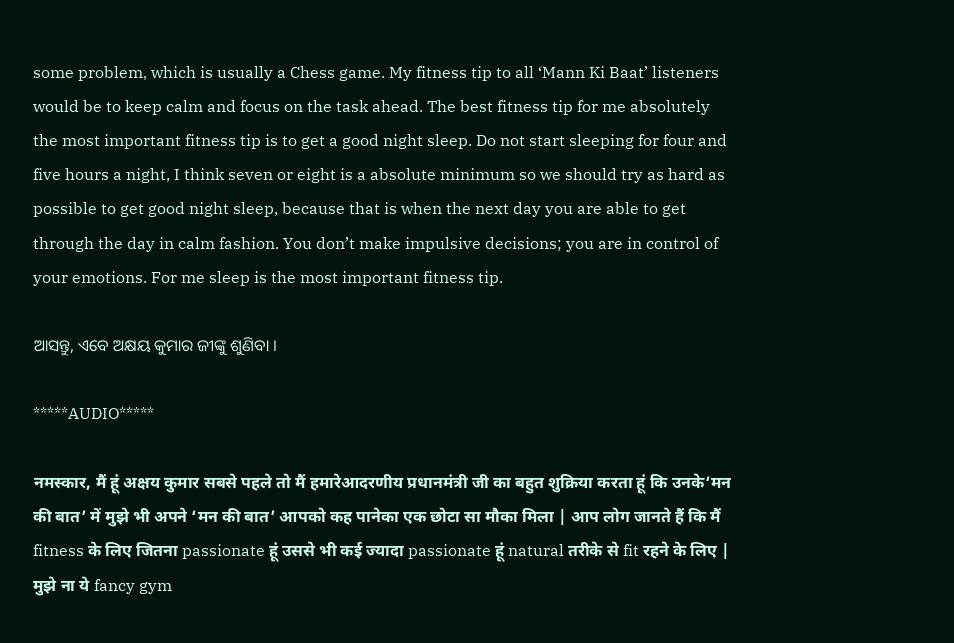some problem, which is usually a Chess game. My fitness tip to all ‘Mann Ki Baat’ listeners would be to keep calm and focus on the task ahead. The best fitness tip for me absolutely the most important fitness tip is to get a good night sleep. Do not start sleeping for four and five hours a night, I think seven or eight is a absolute minimum so we should try as hard as possible to get good night sleep, because that is when the next day you are able to get through the day in calm fashion. You don’t make impulsive decisions; you are in control of your emotions. For me sleep is the most important fitness tip.

ଆସନ୍ତୁ, ଏବେ ଅକ୍ଷୟ କୁମାର ଜୀଙ୍କୁ ଶୁଣିବା ।

*****AUDIO*****

नमस्कार, मैं हूं अक्षय कुमार सबसे पहले तो मैं हमारेआदरणीय प्रधानमंत्री जी का बहुत शुक्रिया करता हूं कि उनके‘मन की बात’ में मुझे भी अपने ‘मन की बात’ आपको कह पानेका एक छोटा सा मौका मिला | आप लोग जानते हैं कि मैं fitness के लिए जितना passionate हूं उससे भी कई ज्यादा passionate हूं natural तरीके से fit रहने के लिए | मुझे ना ये fancy gym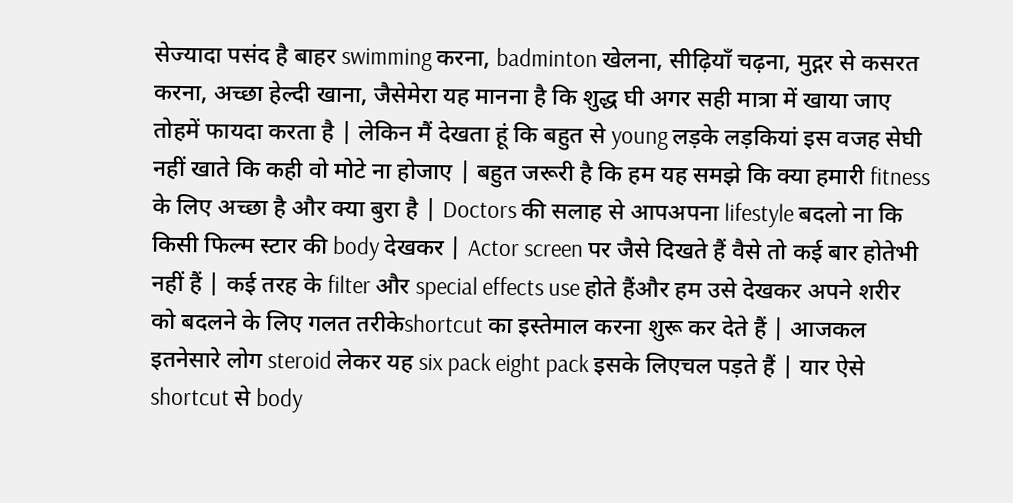सेज्यादा पसंद है बाहर swimming करना, badminton खेलना, सीढ़ियाँ चढ़ना, मुद्गर से कसरत करना, अच्छा हेल्दी खाना, जैसेमेरा यह मानना है कि शुद्ध घी अगर सही मात्रा में खाया जाए तोहमें फायदा करता है | लेकिन मैं देखता हूं कि बहुत से young लड़के लड़कियां इस वजह सेघी नहीं खाते कि कही वो मोटे ना होजाए | बहुत जरूरी है कि हम यह समझे कि क्या हमारी fitness के लिए अच्छा है और क्या बुरा है | Doctors की सलाह से आपअपना lifestyle बदलो ना कि किसी फिल्म स्टार की body देखकर | Actor screen पर जैसे दिखते हैं वैसे तो कई बार होतेभी नहीं हैं | कई तरह के filter और special effects use होते हैंऔर हम उसे देखकर अपने शरीर को बदलने के लिए गलत तरीकेshortcut का इस्तेमाल करना शुरू कर देते हैं | आजकल इतनेसारे लोग steroid लेकर यह six pack eight pack इसके लिएचल पड़ते हैं | यार ऐसे shortcut से body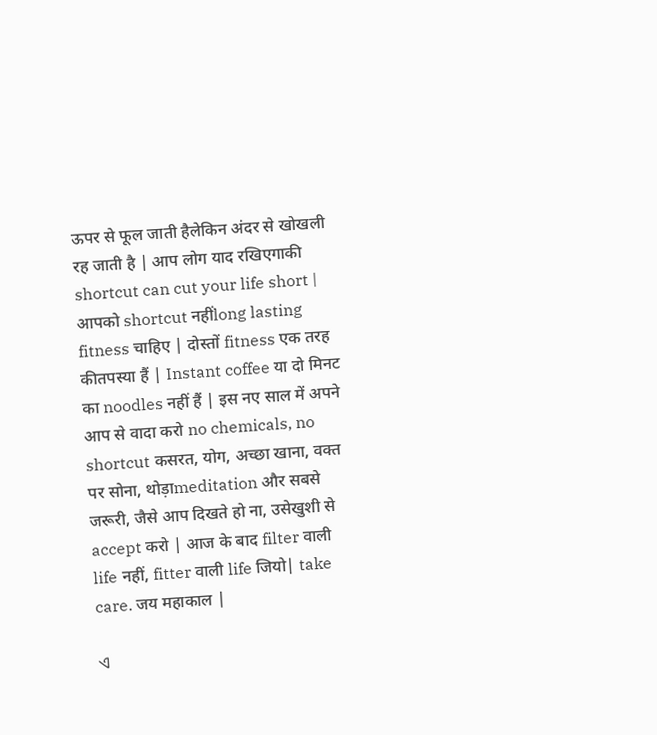ऊपर से फूल जाती हैलेकिन अंदर से खोखली रह जाती है | आप लोग याद रखिएगाकी shortcut can cut your life short | आपको shortcut नहींlong lasting fitness चाहिए | दोस्तों fitness एक तरह कीतपस्या हैं | Instant coffee या दो मिनट का noodles नहीं हैं | इस नए साल में अपने आप से वादा करो no chemicals, no shortcut कसरत, योग, अच्छा खाना, वक्त पर सोना, थोड़ाmeditation और सबसे जरूरी, जैसे आप दिखते हो ना, उसेखुशी से accept करो | आज के बाद filter वाली life नहीं, fitter वाली life जियो| take care. जय महाकाल |

ଏ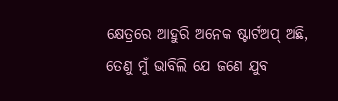କ୍ଷେତ୍ରରେ ଆହୁରି ଅନେକ ଷ୍ଟାର୍ଟଅପ୍‍ ଅଛି, ତେଣୁ ମୁଁ ଭାବିଲି ଯେ ଜଣେ ଯୁବ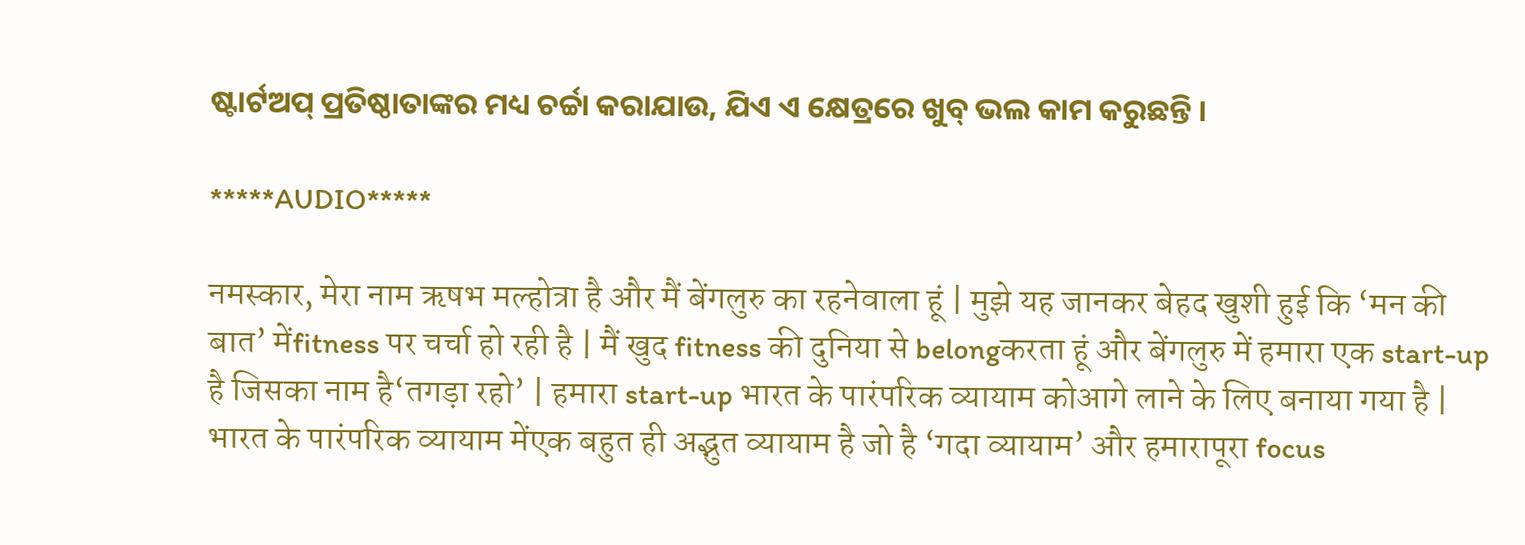ଷ୍ଟାର୍ଟଅପ୍‍ ପ୍ରତିଷ୍ଠାତାଙ୍କର ମଧ୍ୟ ଚର୍ଚ୍ଚା କରାଯାଉ, ଯିଏ ଏ କ୍ଷେତ୍ରରେ ଖୁବ୍‍ ଭଲ କାମ କରୁଛନ୍ତି ।

*****AUDIO*****

नमस्कार, मेरा नाम ऋषभ मल्होत्रा है और मैं बेंगलुरु का रहनेवाला हूं | मुझे यह जानकर बेहद खुशी हुई कि ‘मन की बात’ मेंfitness पर चर्चा हो रही है | मैं खुद fitness की दुनिया से belongकरता हूं और बेंगलुरु में हमारा एक start-up है जिसका नाम है‘तगड़ा रहो’ | हमारा start-up भारत के पारंपरिक व्यायाम कोआगे लाने के लिए बनाया गया है | भारत के पारंपरिक व्यायाम मेंएक बहुत ही अद्भुत व्यायाम है जो है ‘गदा व्यायाम’ और हमारापूरा focus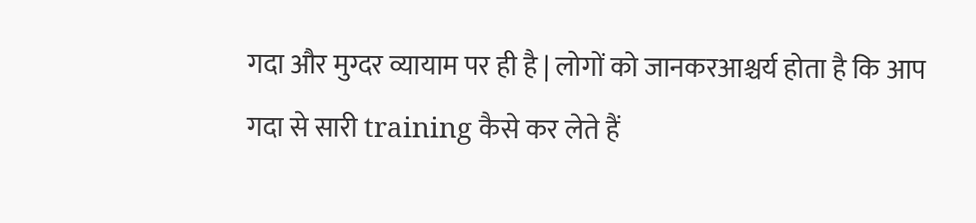गदा और मुग्दर व्यायाम पर ही है | लोगों को जानकरआश्चर्य होता है कि आप गदा से सारी training कैसे कर लेते हैं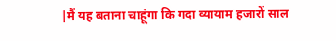|मैं यह बताना चाहूंगा कि गदा व्यायाम हजारों साल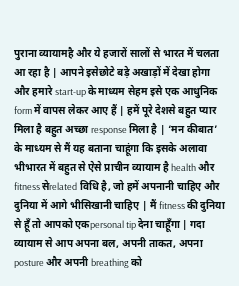पुराना व्यायामहै और ये हजारों सालों से भारत में चलता आ रहा है | आपने इसेछोटे बड़े अखाड़ों में देखा होगा और हमारे start-up के माध्यम सेहम इसे एक आधुनिक form में वापस लेकर आए हैं | हमें पूरे देशसे बहुत प्यार मिला है बहुत अच्छा response मिला है | ‘मन कीबात’ के माध्यम से मैं यह बताना चाहूंगा कि इसके अलावा भीभारत में बहुत से ऐसे प्राचीन व्यायाम है health और fitness सेrelated विधि है, जो हमें अपनानी चाहिए और दुनिया में आगे भीसिखानी चाहिए | मैं fitness की दुनिया से हूँ तो आपको एकpersonal tip देना चाहूँगा | गदा व्यायाम से आप अपना बल, अपनी ताकत, अपना posture और अपनी breathing को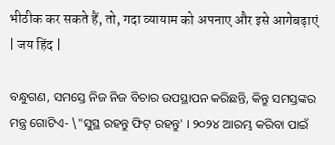भीठीक कर सकते हैं, तो, गदा व्यायाम को अपनाए और इसे आगेबढ़ाएं | जय हिंद |

ବନ୍ଧୁଗଣ, ସମସ୍ତେ ନିଜ ନିଜ ବିଚାର ଉପସ୍ଥାପନ କରିଛନ୍ତି, କିନ୍ତୁ ସମସ୍ତଙ୍କର ମନ୍ତ୍ର ଗୋଟିଏ- \"ସୁସ୍ଥ ରହନ୍ତୁ ଫିଟ୍‍ ରହନ୍ତୁ' । ୨୦୨୪ ଆରମ୍ଭ କରିବା ପାଇଁ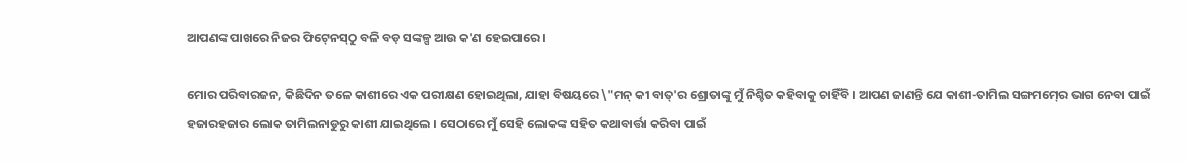ଆପଣଙ୍କ ପାଖରେ ନିଜର ଫିଟ୍‍ନେସ୍‍ଠୁ ବଳି ବଡ଼ ସଙ୍କଳ୍ପ ଆଉ କ'ଣ ହେଇପାରେ ।

ମୋର ପରିବାରଜନ, କିଛିଦିନ ତଳେ କାଶୀରେ ଏକ ପରୀକ୍ଷଣ ହୋଇଥିଲା, ଯାହା ବିଷୟରେ \"ମନ୍‍ କୀ ବାତ୍‍'ର ଶ୍ରୋତାଙ୍କୁ ମୁଁ ନିଶ୍ଚିତ କହିବାକୁ ଚାହିଁବି । ଆପଣ ଜାଣନ୍ତି ଯେ କାଶୀ-ତାମିଲ ସଙ୍ଗମମ୍‍ରେ ଭାଗ ନେବା ପାଇଁ ହଜାରହଜାର ଲୋକ ତାମିଲନାଡୁରୁ କାଶୀ ଯାଇଥିଲେ । ସେଠାରେ ମୁଁ ସେହି ଲୋକଙ୍କ ସହିତ କଥାବାର୍ତ୍ତା କରିବା ପାଇଁ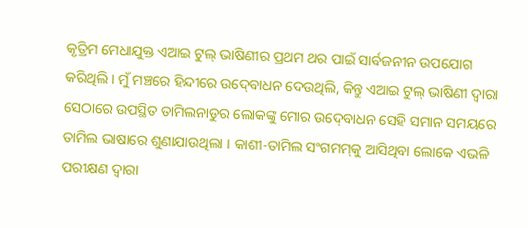କୃତ୍ରିମ ମେଧାଯୁକ୍ତ ଏଆଇ ଟୁଲ୍‍ ଭାଷିଣୀର ପ୍ରଥମ ଥର ପାଇଁ ସାର୍ବଜନୀନ ଉପଯୋଗ କରିଥିଲି । ମୁଁ ମଞ୍ଚରେ ହିନ୍ଦୀରେ ଉଦ୍‍ବୋଧନ ଦେଉଥିଲି, କିନ୍ତୁ ଏଆଇ ଟୁଲ୍‍ ଭାଷିଣୀ ଦ୍ୱାରା ସେଠାରେ ଉପସ୍ଥିତ ତାମିଲନାଡୁର ଲୋକଙ୍କୁ ମୋର ଉଦ୍‍ବୋଧନ ସେହି ସମାନ ସମୟରେ ତାମିଲ ଭାଷାରେ ଶୁଣାଯାଉଥିଲା । କାଶୀ-ତାମିଲ ସଂଗମମ୍‍କୁ ଆସିଥିବା ଲୋକେ ଏଭଳି ପରୀକ୍ଷଣ ଦ୍ୱାରା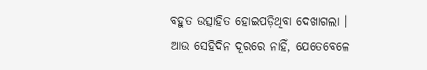ବହୁତ ଉତ୍ସାହିତ ହୋଇପଡ଼ିଥିବା ଦେଖାଗଲା । ଆଉ ସେହିଦିନ ଦୂରରେ ନାହିଁ, ଯେତେବେଳେ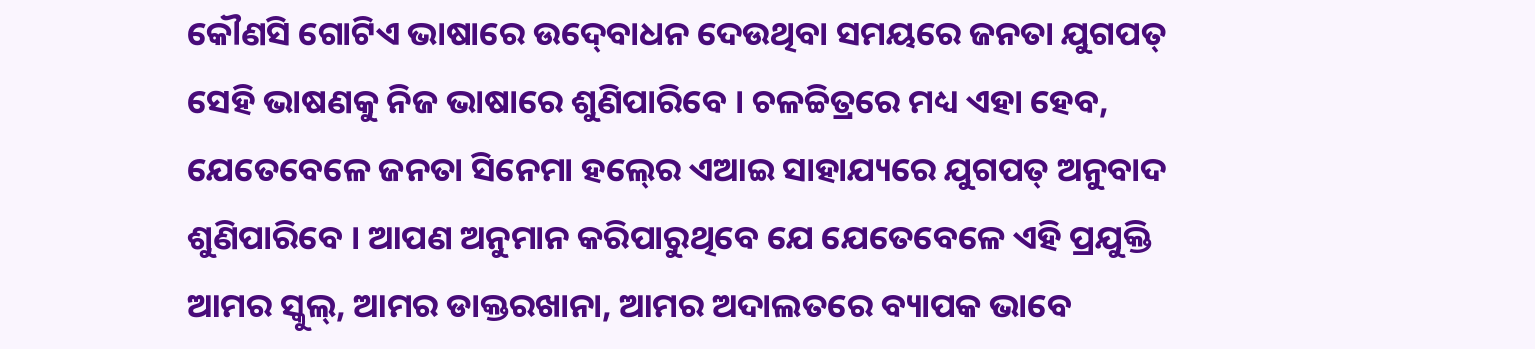କୌଣସି ଗୋଟିଏ ଭାଷାରେ ଉଦ୍‍ବୋଧନ ଦେଉଥିବା ସମୟରେ ଜନତା ଯୁଗପତ୍ ସେହି ଭାଷଣକୁ ନିଜ ଭାଷାରେ ଶୁଣିପାରିବେ । ଚଳଚ୍ଚିତ୍ରରେ ମଧ୍ୟ ଏହା ହେବ, ଯେତେବେଳେ ଜନତା ସିନେମା ହଲ୍‍ରେ ଏଆଇ ସାହାଯ୍ୟରେ ଯୁଗପତ୍ ଅନୁବାଦ ଶୁଣିପାରିବେ । ଆପଣ ଅନୁମାନ କରିପାରୁଥିବେ ଯେ ଯେତେବେଳେ ଏହି ପ୍ରଯୁକ୍ତି ଆମର ସ୍କୁଲ୍‍, ଆମର ଡାକ୍ତରଖାନା, ଆମର ଅଦାଲତରେ ବ୍ୟାପକ ଭାବେ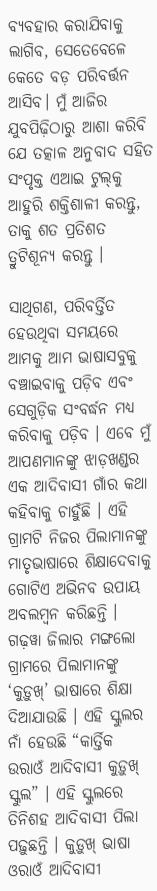ବ୍ୟବହାର କରାଯିବାକୁ ଲାଗିବ, ସେତେବେଳେ କେତେ ବଡ଼ ପରିବର୍ତ୍ତନ ଆସିବ। ମୁଁ ଆଜିର ଯୁବପିଢ଼ିଠାରୁ ଆଶା କରିବି ଯେ ତତ୍କାଳ ଅନୁବାଦ ସହିତ ସଂପୃକ୍ତ ଏଆଇ ଟୁଲ୍‍କୁ ଆହୁରି ଶକ୍ତିଶାଳୀ କରନ୍ତୁ, ତାକୁ ଶତ ପ୍ରତିଶତ ତ୍ରୁଟିଶୂନ୍ୟ କରନ୍ତୁ ।

ସାଥିଗଣ, ପରିବର୍ତ୍ତିତ ହେଉଥିବା ସମୟରେ ଆମକୁ ଆମ ଭାଷାସବୁକୁ ବଞ୍ଚାଇବାକୁ ପଡ଼ିବ ଏବଂ ସେଗୁଡ଼ିକ ସଂବର୍ଦ୍ଧନ ମଧ୍ୟ କରିବାକୁ ପଡ଼ିବ । ଏବେ ମୁଁ ଆପଣମାନଙ୍କୁ ଝାଡ଼ଖଣ୍ଡର ଏକ ଆଦିବାସୀ ଗାଁର କଥା କହିବାକୁ ଚାହୁଁଛି । ଏହି ଗ୍ରାମଟି ନିଜର ପିଲାମାନଙ୍କୁ ମାତୃଭାଷାରେ ଶିକ୍ଷାଦେବାକୁ ଗୋଟିଏ ଅଭିନବ ଉପାୟ ଅବଲମ୍ବନ କରିଛନ୍ତି । ଗଢ଼ୱା ଜିଲାର ମଙ୍ଗଲୋ ଗ୍ରାମରେ ପିଲାମାନଙ୍କୁ ‘କୁଡ଼ୁଖ୍‌’ ଭାଷାରେ ଶିକ୍ଷା ଦିଆଯାଉଛି । ଏହି ସ୍କୁଲର ନାଁ ହେଉଛି “କାର୍ତ୍ତିକ ଉରାଓଁ ଆଦିବାସୀ କୁଡ଼ୁଖ୍ ସ୍କୁଲ” । ଏହି ସ୍କୁଲରେ ତିନିଶହ ଆଦିବାସୀ ପିଲା ପଢ଼ୁଛନ୍ତି । କୁଡ଼ୁଖ୍ ଭାଷା ଓରାଓଁ ଆଦିବାସୀ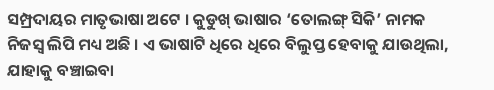ସମ୍ପ୍ରଦାୟର ମାତୃଭାଷା ଅଟେ । କୁଡୁଖ୍ ଭାଷାର ‘ତୋଲଙ୍ଗ୍ ସିକି’ ନାମକ ନିଜସ୍ୱ ଲିପି ମଧ୍ୟ ଅଛି । ଏ ଭାଷାଟି ଧିରେ ଧିରେ ବିଲୁପ୍ତ ହେବାକୁ ଯାଉଥିଲା, ଯାହାକୁ ବଞ୍ଚାଇବା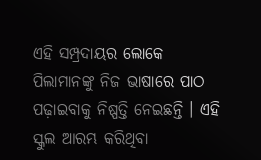ଏହି ସମ୍ପ୍ରଦାୟର ଲୋକେ ପିଲାମାନଙ୍କୁ ନିଜ ଭାଷାରେ ପାଠ ପଢ଼ାଇବାକୁ ନିଷ୍ପତ୍ତି ନେଇଛନ୍ତି । ଏହି ସ୍କୁଲ ଆରମ୍ଭ କରିଥିବା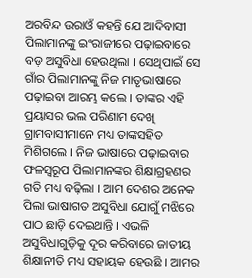ଅରବିନ୍ଦ ଉରାଓଁ କହନ୍ତି ଯେ ଆଦିବାସୀ ପିଲାମାନଙ୍କୁ ଇଂରାଜୀରେ ପଢ଼ାଇବାରେ ବଡ଼ ଅସୁବିଧା ହେଉଥିଲା । ସେଥିପାଇଁ ସେ ଗାଁର ପିଲାମାନଙ୍କୁ ନିଜ ମାତୃଭାଷାରେ ପଢ଼ାଇବା ଆରମ୍ଭ କଲେ । ତାଙ୍କର ଏହି ପ୍ରୟାସର ଭଲ ପରିଣାମ ଦେଖି ଗ୍ରାମବାସୀମାନେ ମଧ୍ୟ ତାଙ୍କସହିତ ମିଶିଗଲେ । ନିଜ ଭାଷାରେ ପଢ଼ାଇବାର ଫଳସ୍ୱରୂପ ପିଲାମାନଙ୍କର ଶିକ୍ଷାଗ୍ରହଣର ଗତି ମଧ୍ୟ ବଢ଼ିଲା । ଆମ ଦେଶର ଅନେକ ପିଲା ଭାଷାଗତ ଅସୁବିଧା ଯୋଗୁଁ ମଝିରେ ପାଠ ଛାଡ଼ି ଦେଇଥାନ୍ତି । ଏଭଳି ଅସୁବିଧାଗୁଡ଼ିକୁ ଦୂର କରିବାରେ ଜାତୀୟ ଶିକ୍ଷାନୀତି ମଧ୍ୟ ସହାୟକ ହେଉଛି । ଆମର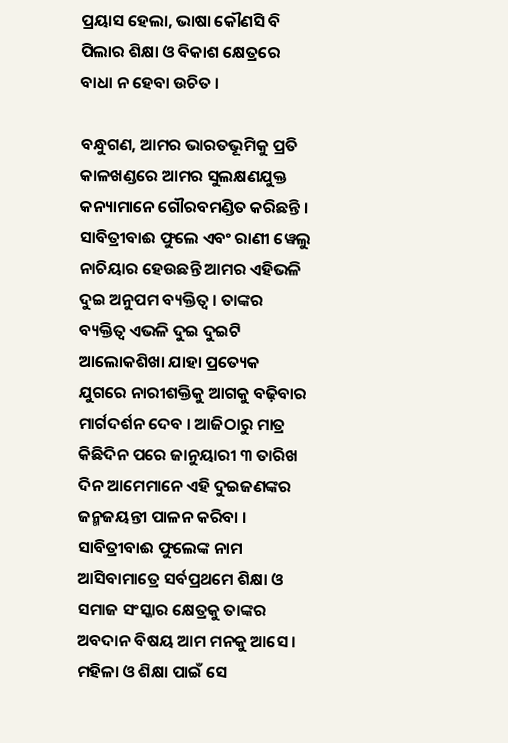ପ୍ରୟାସ ହେଲା, ଭାଷା କୌଣସି ବି ପିଲାର ଶିକ୍ଷା ଓ ବିକାଶ କ୍ଷେତ୍ରରେ ବାଧା ନ ହେବା ଉଚିତ ।

ବନ୍ଧୁଗଣ, ଆମର ଭାରତଭୂମିକୁ ପ୍ରତି କାଳଖଣ୍ଡରେ ଆମର ସୁଲକ୍ଷଣଯୁକ୍ତ କନ୍ୟାମାନେ ଗୌରବମଣ୍ଡିତ କରିଛନ୍ତି । ସାବିତ୍ରୀବାଈ ଫୁଲେ ଏବଂ ରାଣୀ ୱେଲୁ ନାଚିୟାର ହେଉଛନ୍ତି ଆମର ଏହିଭଳି ଦୁଇ ଅନୁପମ ବ୍ୟକ୍ତିତ୍ୱ । ତାଙ୍କର ବ୍ୟକ୍ତିତ୍ୱ ଏଭଳି ଦୁଇ ଦୁଇଟି ଆଲୋକଶିଖା ଯାହା ପ୍ରତ୍ୟେକ ଯୁଗରେ ନାରୀଶକ୍ତିକୁ ଆଗକୁ ବଢ଼ିବାର ମାର୍ଗଦର୍ଶନ ଦେବ । ଆଜିଠାରୁ ମାତ୍ର କିଛିଦିନ ପରେ ଜାନୁୟାରୀ ୩ ତାରିଖ ଦିନ ଆମେମାନେ ଏହି ଦୁଇଜଣଙ୍କର ଜନ୍ମଜୟନ୍ତୀ ପାଳନ କରିବା । ସାବିତ୍ରୀବାଈ ଫୁଲେଙ୍କ ନାମ ଆସିବାମାତ୍ରେ ସର୍ବପ୍ରଥମେ ଶିକ୍ଷା ଓ ସମାଜ ସଂସ୍କାର କ୍ଷେତ୍ରକୁ ତାଙ୍କର ଅବଦାନ ବିଷୟ ଆମ ମନକୁ ଆସେ । ମହିଳା ଓ ଶିକ୍ଷା ପାଇଁ ସେ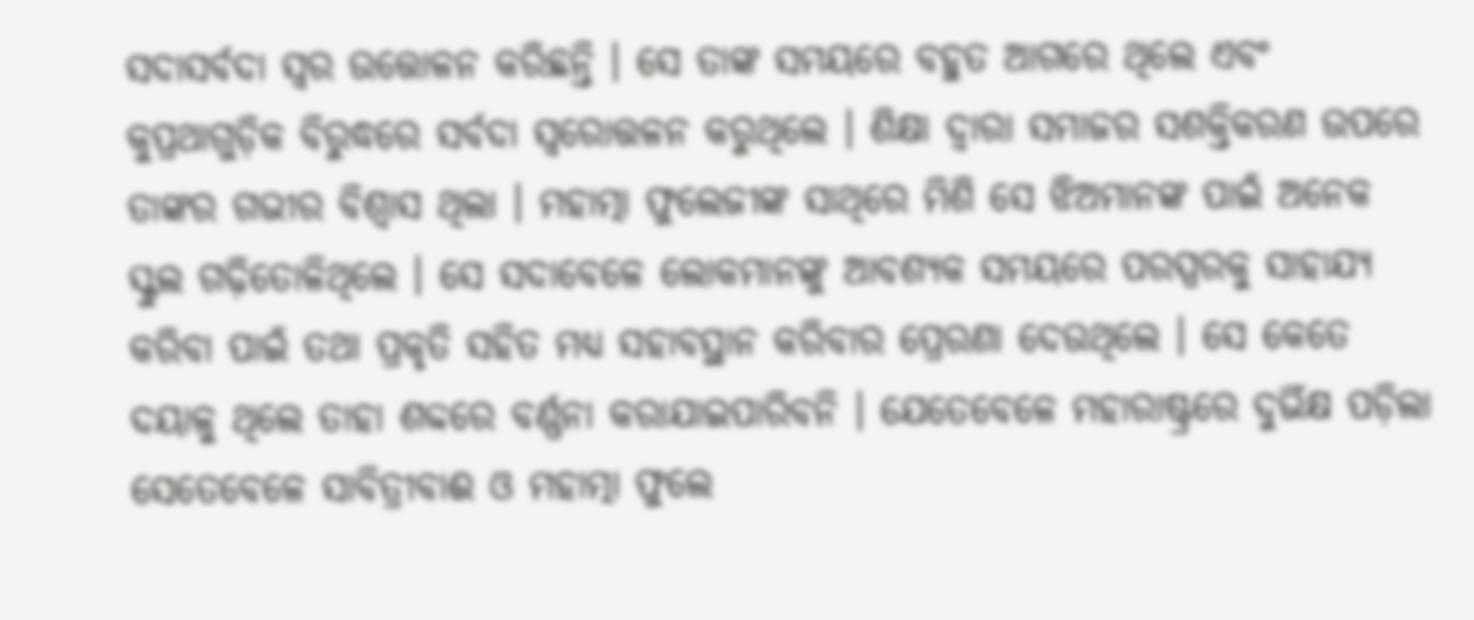ସଦାସର୍ବଦା ସ୍ୱର ଉତ୍ତୋଳନ କରିଛନ୍ତି । ସେ ତାଙ୍କ ସମୟରେ ବହୁତ ଆଗରେ ଥିଲେ ଏବଂ କୁପ୍ରଥାଗୁଡ଼ିକ ବିରୁଦ୍ଧରେ ସର୍ବଦା ସ୍ୱରୋତ୍ତଳନ କରୁଥିଲେ । ଶିକ୍ଷା ଦ୍ୱାରା ସମାଜର ସଶକ୍ତିକରଣ ଉପରେ ତାଙ୍କର ଗଭୀର ବିଶ୍ୱାସ ଥିଲା । ମହାତ୍ମା ଫୁଲେଜୀଙ୍କ ସାଥିରେ ମିଶି ସେ ଝିଅମାନଙ୍କ ପାଇଁ ଅନେକ ସ୍କୁଲ ଗଢ଼ିତୋଳିଥିଲେ । ସେ ସଦାବେଳେ ଲୋକମାନଙ୍କୁ ଆବଶ୍ୟକ ସମୟରେ ପରସ୍ପରକୁ ସାହାଯ୍ୟ କରିବା ପାଇଁ ତଥା ପ୍ରକୃତି ସହିତ ମଧ୍ୟ ସହାବସ୍ଥାନ କରିବାର ପ୍ରେରଣା ଦେଉଥିଲେ । ସେ କେତେ ଦୟାଳୁ ଥିଲେ ତାହା ଶବ୍ଦରେ ବର୍ଣ୍ଣନା କରାଯାଇପାରିବନି । ଯେତେବେଳେ ମହାରାଷ୍ଟ୍ରରେ ଦୁର୍ଭିକ୍ଷ ପଡ଼ିଲା ସେତେବେଳେ ସାବିତ୍ରୀବାଈ ଓ ମହାତ୍ମା ଫୁଲେ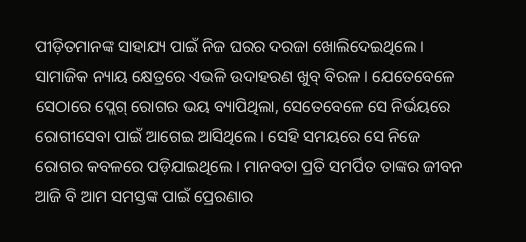ପୀଡ଼ିତମାନଙ୍କ ସାହାଯ୍ୟ ପାଇଁ ନିଜ ଘରର ଦରଜା ଖୋଲିଦେଇଥିଲେ । ସାମାଜିକ ନ୍ୟାୟ କ୍ଷେତ୍ରରେ ଏଭଳି ଉଦାହରଣ ଖୁବ୍ ବିରଳ । ଯେତେବେଳେ ସେଠାରେ ପ୍ଲେଗ୍ ରୋଗର ଭୟ ବ୍ୟାପିଥିଲା, ସେତେବେଳେ ସେ ନିର୍ଭୟରେ ରୋଗୀସେବା ପାଇଁ ଆଗେଇ ଆସିଥିଲେ । ସେହି ସମୟରେ ସେ ନିଜେ ରୋଗର କବଳରେ ପଡ଼ିଯାଇଥିଲେ । ମାନବତା ପ୍ରତି ସମର୍ପିତ ତାଙ୍କର ଜୀବନ ଆଜି ବି ଆମ ସମସ୍ତଙ୍କ ପାଇଁ ପ୍ରେରଣାର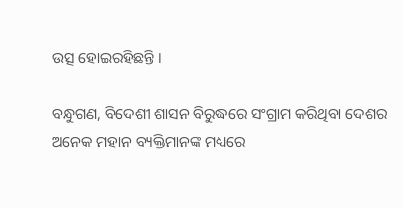ଉତ୍ସ ହୋଇରହିଛନ୍ତି ।

ବନ୍ଧୁଗଣ, ବିଦେଶୀ ଶାସନ ବିରୁଦ୍ଧରେ ସଂଗ୍ରାମ କରିଥିବା ଦେଶର ଅନେକ ମହାନ ବ୍ୟକ୍ତିମାନଙ୍କ ମଧ୍ୟରେ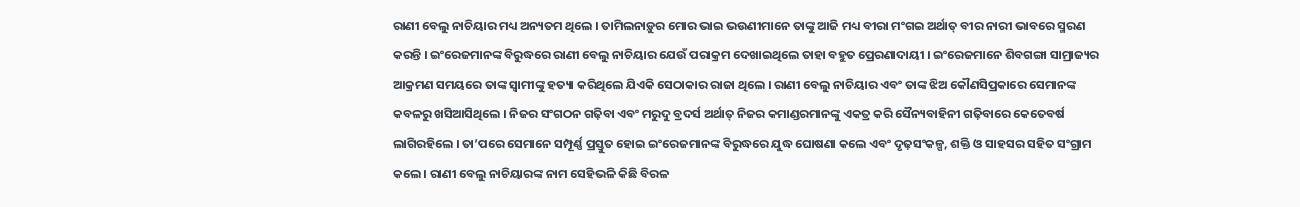ରାଣୀ ବେଲୁ ନାଚିୟାର ମଧ୍ୟ ଅନ୍ୟତମ ଥିଲେ । ତାମିଲନାଡ଼ୁର ମୋର ଭାଇ ଭଉଣୀମାନେ ତାଙ୍କୁ ଆଜି ମଧ୍ୟ ବୀରା ମଂଗଇ ଅର୍ଥାତ୍ ବୀର ନାରୀ ଭାବରେ ସ୍ମରଣ କରନ୍ତି । ଇଂରେଜମାନଙ୍କ ବିରୁଦ୍ଧରେ ରାଣୀ ବେଲୁ ନାଚିୟାର ଯେଉଁ ପରାକ୍ରମ ଦେଖାଇଥିଲେ ତାହା ବହୁତ ପ୍ରେରଣାଦାୟୀ । ଇଂରେଜମାନେ ଶିବଗଙ୍ଗା ସାମ୍ରାଜ୍ୟର ଆକ୍ରମଣ ସମୟରେ ତାଙ୍କ ସ୍ୱାମୀଙ୍କୁ ହତ୍ୟା କରିଥିଲେ ଯିଏକି ସେଠାକାର ରାଜା ଥିଲେ । ରାଣୀ ବେଲୁ ନାଚିୟାର ଏବଂ ତାଙ୍କ ଝିଅ କୌଣସିପ୍ରକାରେ ସେମାନଙ୍କ କବଳରୁ ଖସିଆସିଥିଲେ । ନିଜର ସଂଗଠନ ଗଢ଼ିବା ଏବଂ ମରୁଦୁ ବ୍ରଦର୍ସ ଅର୍ଥାତ୍ ନିଜର କମାଣ୍ଡରମାନଙ୍କୁ ଏକତ୍ର କରି ସୈନ୍ୟବାହିନୀ ଗଢ଼ିବାରେ କେତେବର୍ଷ ଲାଗିରହିଲେ । ତା’ପରେ ସେମାନେ ସମ୍ପୂର୍ଣ୍ଣ ପ୍ରସ୍ତୁତ ହୋଇ ଇଂରେଜମାନଙ୍କ ବିରୁଦ୍ଧରେ ଯୁଦ୍ଧ ଘୋଷଣା କଲେ ଏବଂ ଦୃଢ଼ସଂକଳ୍ପ, ଶକ୍ତି ଓ ସାହସର ସହିତ ସଂଗ୍ରାମ କଲେ । ରାଣୀ ବେଲୁ ନାଚିୟାରଙ୍କ ନାମ ସେହିଭଳି କିଛି ବିରଳ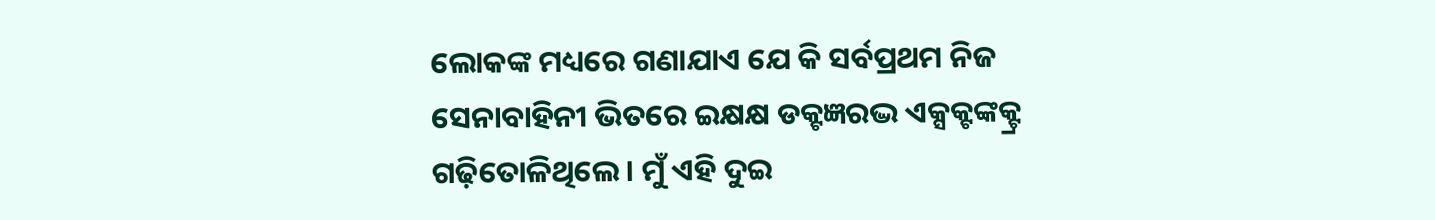ଲୋକଙ୍କ ମଧ୍ୟରେ ଗଣାଯାଏ ଯେ କି ସର୍ବପ୍ରଥମ ନିଜ ସେନାବାହିନୀ ଭିତରେ ଇକ୍ଷକ୍ଷ ଡକ୍ଟଜ୍ଞରଦ୍ଭ ଏକ୍ସକ୍ଟଙ୍କକ୍ଟ୍ର ଗଢ଼ିତୋଳିଥିଲେ । ମୁଁ ଏହି ଦୁଇ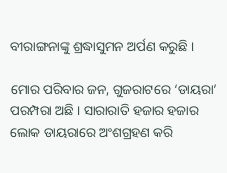ବୀରାଙ୍ଗନାଙ୍କୁ ଶ୍ରଦ୍ଧାସୁମନ ଅର୍ପଣ କରୁଛି ।

ମୋର ପରିବାର ଜନ, ଗୁଜରାଟରେ ‘ଡାୟରା’ ପରମ୍ପରା ଅଛି । ସାରାରାତି ହଜାର ହଜାର ଲୋକ ଡାୟରାରେ ଅଂଶଗ୍ରହଣ କରି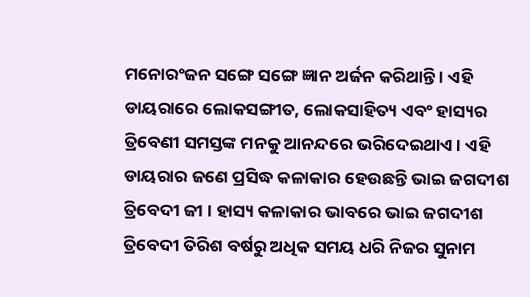ମନୋରଂଜନ ସଙ୍ଗେ ସଙ୍ଗେ ଜ୍ଞାନ ଅର୍ଜନ କରିଥାନ୍ତି । ଏହି ଡାୟରାରେ ଲୋକସଙ୍ଗୀତ, ଲୋକସାହିତ୍ୟ ଏବଂ ହାସ୍ୟର ତ୍ରିବେଣୀ ସମସ୍ତଙ୍କ ମନକୁ ଆନନ୍ଦରେ ଭରିଦେଇଥାଏ । ଏହି ଡାୟରାର ଜଣେ ପ୍ରସିଦ୍ଧ କଳାକାର ହେଉଛନ୍ତି ଭାଇ ଜଗଦୀଶ ତ୍ରିବେଦୀ ଜୀ । ହାସ୍ୟ କଳାକାର ଭାବରେ ଭାଇ ଜଗଦୀଶ ତ୍ରିବେଦୀ ତିରିଶ ବର୍ଷରୁ ଅଧିକ ସମୟ ଧରି ନିଜର ସୁନାମ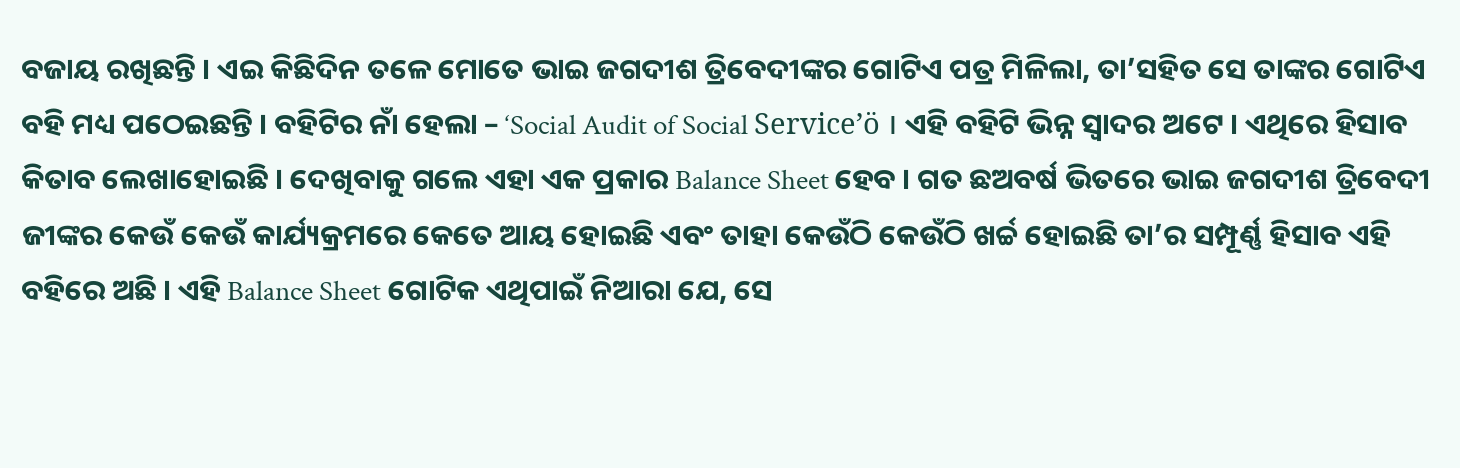ବଜାୟ ରଖିଛନ୍ତି । ଏଇ କିଛିଦିନ ତଳେ ମୋତେ ଭାଇ ଜଗଦୀଶ ତ୍ରିବେଦୀଙ୍କର ଗୋଟିଏ ପତ୍ର ମିଳିଲା, ତା’ସହିତ ସେ ତାଙ୍କର ଗୋଟିଏ ବହି ମଧ୍ୟ ପଠେଇଛନ୍ତି । ବହିଟିର ନାଁ ହେଲା – ‘Social Audit of Social Service’ö । ଏହି ବହିଟି ଭିନ୍ନ ସ୍ୱାଦର ଅଟେ । ଏଥିରେ ହିସାବ କିତାବ ଲେଖାହୋଇଛି । ଦେଖିବାକୁ ଗଲେ ଏହା ଏକ ପ୍ରକାର Balance Sheet ହେବ । ଗତ ଛଅବର୍ଷ ଭିତରେ ଭାଇ ଜଗଦୀଶ ତ୍ରିବେଦୀ ଜୀଙ୍କର କେଉଁ କେଉଁ କାର୍ଯ୍ୟକ୍ରମରେ କେତେ ଆୟ ହୋଇଛି ଏବଂ ତାହା କେଉଁଠି କେଉଁଠି ଖର୍ଚ୍ଚ ହୋଇଛି ତା’ର ସମ୍ପୂର୍ଣ୍ଣ ହିସାବ ଏହି ବହିରେ ଅଛି । ଏହି Balance Sheet ଗୋଟିକ ଏଥିପାଇଁ ନିଆରା ଯେ, ସେ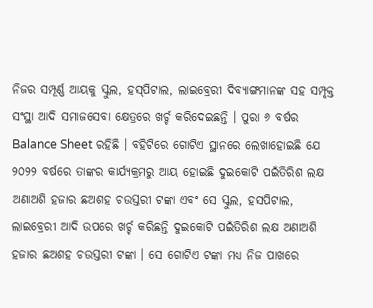ନିଜର ସମ୍ପୂର୍ଣ୍ଣ ଆୟକୁ ସ୍କୁଲ, ହସ୍‌ପିଟାଲ, ଲାଇବ୍ରେରୀ ଦିବ୍ୟାଙ୍ଗମାନଙ୍କ ସହ ସମ୍ପୃକ୍ତ ସଂସ୍ଥା ଆଦି ସମାଜସେବା କ୍ଷେତ୍ରରେ ଖର୍ଚ୍ଚ କରିଦେଇଛନ୍ତି । ପୁରା ୬ ବର୍ଷର Balance Sheet ରହିଛି । ବହିଟିରେ ଗୋଟିଏ ସ୍ଥାନରେ ଲେଖାହୋଇଛି ଯେ ୨୦୨୨ ବର୍ଷରେ ତାଙ୍କର କାର୍ଯ୍ୟକ୍ରମରୁ ଆୟ ହୋଇଛି ଦୁଇକୋଟି ପଇଁତିରିଶ ଲକ୍ଷ ଅଣାଅଶି ହଜାର ଛଅଶହ ଚଉସ୍ତରୀ ଟଙ୍କା ଏବଂ ସେ ସ୍କୁଲ, ହସପିଟାଲ, ଲାଇବ୍ରେରୀ ଆଦି ଉପରେ ଖର୍ଚ୍ଚ କରିଛନ୍ତି ଦୁଇକୋଟି ପଇଁତିରିଶ ଲକ୍ଷ ଅଣାଅଶି ହଜାର ଛଅଶହ ଚଉସ୍ତରୀ ଟଙ୍କା । ସେ ଗୋଟିଏ ଟଙ୍କା ମଧ୍ୟ ନିଜ ପାଖରେ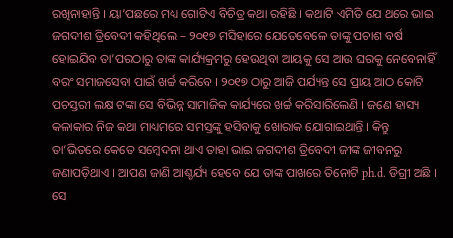ରଖିନାହାନ୍ତି । ୟା’ପଛରେ ମଧ୍ୟ ଗୋଟିଏ ବିଚିତ୍ର କଥା ରହିଛି । କଥାଟି ଏମିତି ଯେ ଥରେ ଭାଇ ଜଗଦୀଶ ତ୍ରିବେଦୀ କହିଥିଲେ – ୨୦୧୭ ମସିହାରେ ଯେତେବେଳେ ତାଙ୍କୁ ପଚାଶ ବର୍ଷ ହୋଇଯିବ ତା’ପରଠାରୁ ତାଙ୍କ କାର୍ଯ୍ୟକ୍ରମରୁ ହେଉଥିବା ଆୟକୁ ସେ ଆଉ ଘରକୁ ନେବେନାହିଁ ବରଂ ସମାଜସେବା ପାଇଁ ଖର୍ଚ୍ଚ କରିବେ । ୨୦୧୭ ଠାରୁ ଆଜି ପର୍ଯ୍ୟନ୍ତ ସେ ପ୍ରାୟ ଆଠ କୋଟି ପଚସ୍ତରୀ ଲକ୍ଷ ଟଙ୍କା ସେ ବିଭିନ୍ନ ସାମାଜିକ କାର୍ଯ୍ୟରେ ଖର୍ଚ୍ଚ କରିସାରିଲେଣି । ଜଣେ ହାସ୍ୟ କଳାକାର ନିଜ କଥା ମାଧ୍ୟମରେ ସମସ୍ତଙ୍କୁ ହସିବାକୁ ଖୋରାକ ଯୋଗାଇଥାନ୍ତି । କିନ୍ତୁ ତା’ଭିତରେ କେତେ ସମ୍ବେଦନା ଥାଏ ତାହା ଭାଇ ଜଗଦୀଶ ତ୍ରିବେଦୀ ଜୀଙ୍କ ଜୀବନରୁ ଜଣାପଡ଼ିଥାଏ । ଆପଣ ଜାଣି ଆଶ୍ଚର୍ଯ୍ୟ ହେବେ ଯେ ତାଙ୍କ ପାଖରେ ତିନୋଟି ph.d. ଡିଗ୍ରୀ ଅଛି । ସେ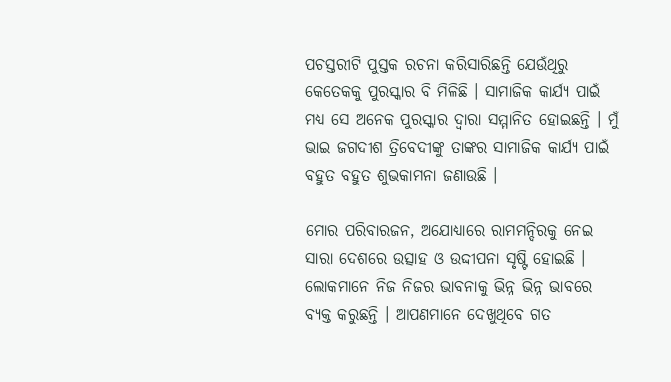ପଚସ୍ତରୀଟି ପୁସ୍ତକ ରଚନା କରିସାରିଛନ୍ତି ଯେଉଁଥିରୁ କେତେକକୁ ପୁରସ୍କାର ବି ମିଳିଛି । ସାମାଜିକ କାର୍ଯ୍ୟ ପାଇଁ ମଧ୍ୟ ସେ ଅନେକ ପୁରସ୍କାର ଦ୍ୱାରା ସମ୍ମାନିତ ହୋଇଛନ୍ତି । ମୁଁ ଭାଇ ଜଗଦୀଶ ତ୍ରିବେଦୀଙ୍କୁ ତାଙ୍କର ସାମାଜିକ କାର୍ଯ୍ୟ ପାଇଁ ବହୁତ ବହୁତ ଶୁଭକାମନା ଜଣାଉଛି ।

ମୋର ପରିବାରଜନ, ଅଯୋଧ୍ୟାରେ ରାମମନ୍ଦିରକୁ ନେଇ ସାରା ଦେଶରେ ଉତ୍ସାହ ଓ ଉଦ୍ଦୀପନା ସୃଷ୍ଟି ହୋଇଛି । ଲୋକମାନେ ନିଜ ନିଜର ଭାବନାକୁ ଭିନ୍ନ ଭିନ୍ନ ଭାବରେ ବ୍ୟକ୍ତ କରୁଛନ୍ତି । ଆପଣମାନେ ଦେଖୁଥିବେ ଗତ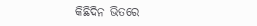କିଛିଦିନ ଭିତରେ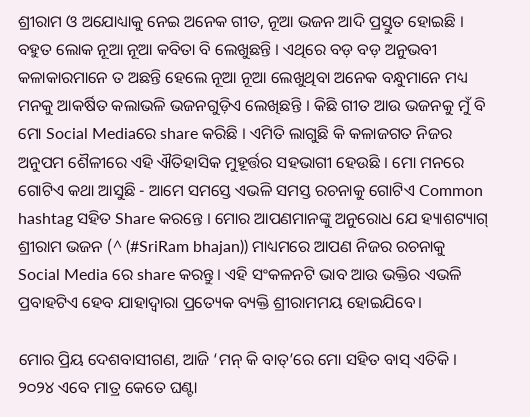ଶ୍ରୀରାମ ଓ ଅଯୋଧ୍ୟାକୁ ନେଇ ଅନେକ ଗୀତ, ନୂଆ ଭଜନ ଆଦି ପ୍ରସ୍ତୁତ ହୋଇଛି । ବହୁତ ଲୋକ ନୂଆ ନୂଆ କବିତା ବି ଲେଖୁଛନ୍ତି । ଏଥିରେ ବଡ଼ ବଡ଼ ଅନୁଭବୀ କଳାକାରମାନେ ତ ଅଛନ୍ତି ହେଲେ ନୂଆ ନୂଆ ଲେଖୁଥିବା ଅନେକ ବନ୍ଧୁମାନେ ମଧ୍ୟ ମନକୁ ଆକର୍ଷିତ କଲାଭଳି ଭଜନଗୁଡ଼ିଏ ଲେଖିଛନ୍ତି । କିଛି ଗୀତ ଆଉ ଭଜନକୁ ମୁଁ ବି ମୋ Social Mediaରେ share କରିଛି । ଏମିତି ଲାଗୁଛି କି କଳାଜଗତ ନିଜର ଅନୁପମ ଶୈଳୀରେ ଏହି ଐତିହାସିକ ମୁହୂର୍ତ୍ତର ସହଭାଗୀ ହେଉଛି । ମୋ ମନରେ ଗୋଟିଏ କଥା ଆସୁଛି - ଆମେ ସମସ୍ତେ ଏଭଳି ସମସ୍ତ ରଚନାକୁ ଗୋଟିଏ Common hashtag ସହିତ Share କରନ୍ତେ । ମୋର ଆପଣମାନଙ୍କୁ ଅନୁରୋଧ ଯେ ହ୍ୟାଶଟ୍ୟାଗ୍ ଶ୍ରୀରାମ ଭଜନ (^ (#SriRam bhajan)) ମାଧ୍ୟମରେ ଆପଣ ନିଜର ରଚନାକୁ Social Media ରେ share କରନ୍ତୁ । ଏହି ସଂକଳନଟି ଭାବ ଆଉ ଭକ୍ତିର ଏଭଳି ପ୍ରବାହଟିଏ ହେବ ଯାହାଦ୍ୱାରା ପ୍ରତ୍ୟେକ ବ୍ୟକ୍ତି ଶ୍ରୀରାମମୟ ହୋଇଯିବେ।

ମୋର ପ୍ରିୟ ଦେଶବାସୀଗଣ, ଆଜି ‘ମନ୍ କି ବାତ୍‌’ରେ ମୋ ସହିତ ବାସ୍ ଏତିକି । ୨୦୨୪ ଏବେ ମାତ୍ର କେତେ ଘଣ୍ଟା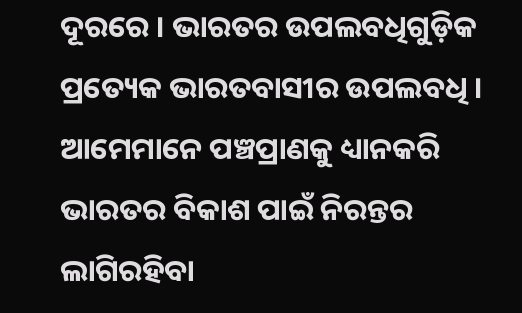ଦୂରରେ । ଭାରତର ଉପଲବଧିଗୁଡ଼ିକ ପ୍ରତ୍ୟେକ ଭାରତବାସୀର ଉପଲବଧି । ଆମେମାନେ ପଞ୍ଚପ୍ରାଣକୁ ଧ୍ୟାନକରି ଭାରତର ବିକାଶ ପାଇଁ ନିରନ୍ତର ଲାଗିରହିବା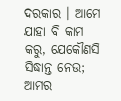ଦରକାର । ଆମେ ଯାହା ବି କାମ କରୁ, ଯେକୌଣସି ସିଦ୍ଧାନ୍ତ ନେଉ; ଆମର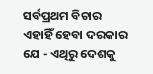ସର୍ବପ୍ରଥମ ବିଚାର ଏହାହିଁ ହେବା ଦରକାର ଯେ - ଏଥିରୁ ଦେଶକୁ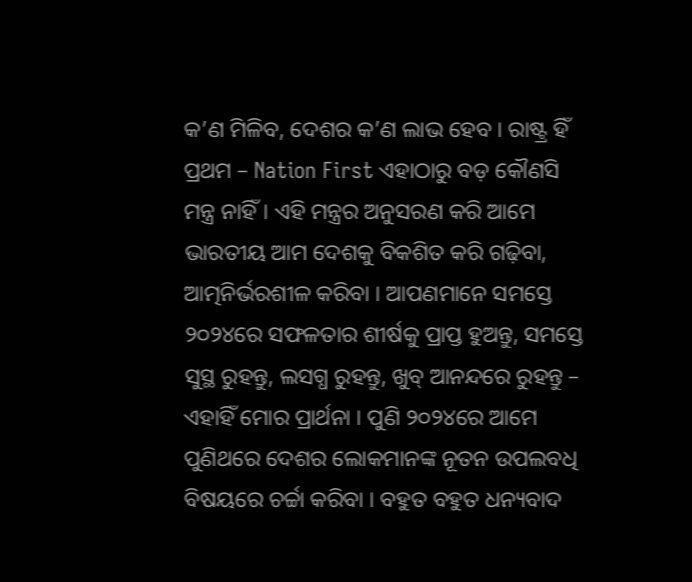କ’ଣ ମିଳିବ, ଦେଶର କ’ଣ ଲାଭ ହେବ । ରାଷ୍ଟ୍ର ହିଁ ପ୍ରଥମ – Nation First ଏହାଠାରୁ ବଡ଼ କୌଣସି ମନ୍ତ୍ର ନାହିଁ। ଏହି ମନ୍ତ୍ରର ଅନୁସରଣ କରି ଆମେ ଭାରତୀୟ ଆମ ଦେଶକୁ ବିକଶିତ କରି ଗଢ଼ିବା, ଆତ୍ମନିର୍ଭରଶୀଳ କରିବା । ଆପଣମାନେ ସମସ୍ତେ ୨୦୨୪ରେ ସଫଳତାର ଶୀର୍ଷକୁ ପ୍ରାପ୍ତ ହୁଅନ୍ତୁ, ସମସ୍ତେ ସୁସ୍ଥ ରୁହନ୍ତୁ, ଲସଗ୍ଧ ରୁହନ୍ତୁ, ଖୁବ୍ ଆନନ୍ଦରେ ରୁହନ୍ତୁ – ଏହାହିଁ ମୋର ପ୍ରାର୍ଥନା । ପୁଣି ୨୦୨୪ରେ ଆମେ ପୁଣିଥରେ ଦେଶର ଲୋକମାନଙ୍କ ନୂତନ ଉପଲବଧି ବିଷୟରେ ଚର୍ଚ୍ଚା କରିବା । ବହୁତ ବହୁତ ଧନ୍ୟବାଦ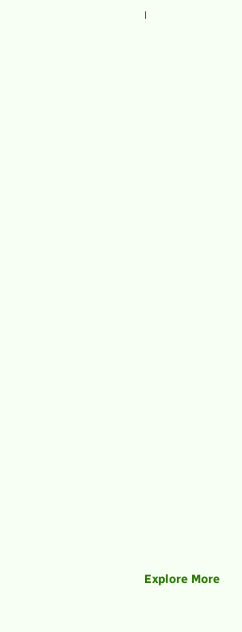।





























Explore More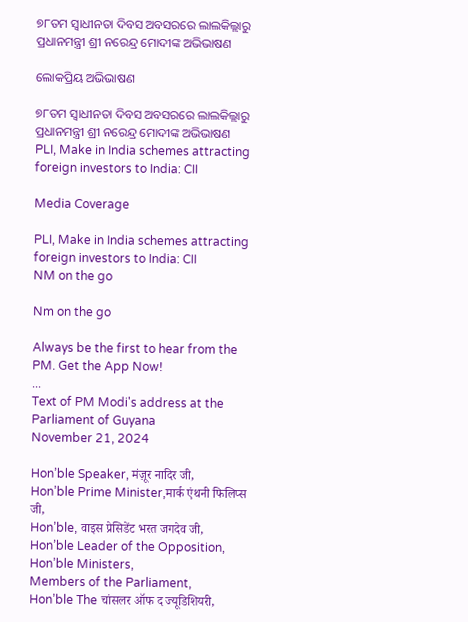୭୮ତମ ସ୍ୱାଧୀନତା ଦିବସ ଅବସରରେ ଲାଲକିଲ୍ଲାରୁ ପ୍ରଧାନମନ୍ତ୍ରୀ ଶ୍ରୀ ନରେନ୍ଦ୍ର ମୋଦୀଙ୍କ ଅଭିଭାଷଣ

ଲୋକପ୍ରିୟ ଅଭିଭାଷଣ

୭୮ତମ ସ୍ୱାଧୀନତା ଦିବସ ଅବସରରେ ଲାଲକିଲ୍ଲାରୁ ପ୍ରଧାନମନ୍ତ୍ରୀ ଶ୍ରୀ ନରେନ୍ଦ୍ର ମୋଦୀଙ୍କ ଅଭିଭାଷଣ
PLI, Make in India schemes attracting foreign investors to India: CII

Media Coverage

PLI, Make in India schemes attracting foreign investors to India: CII
NM on the go

Nm on the go

Always be the first to hear from the PM. Get the App Now!
...
Text of PM Modi's address at the Parliament of Guyana
November 21, 2024

Hon’ble Speaker, मंज़ूर नादिर जी,
Hon’ble Prime Minister,मार्क एंथनी फिलिप्स जी,
Hon’ble, वाइस प्रेसिडेंट भरत जगदेव जी,
Hon’ble Leader of the Opposition,
Hon’ble Ministers,
Members of the Parliament,
Hon’ble The चांसलर ऑफ द ज्यूडिशियरी,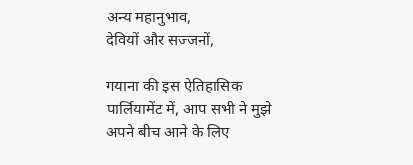अन्य महानुभाव,
देवियों और सज्जनों,

गयाना की इस ऐतिहासिक पार्लियामेंट में, आप सभी ने मुझे अपने बीच आने के लिए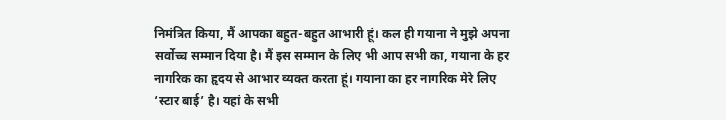निमंत्रित किया, मैं आपका बहुत-बहुत आभारी हूं। कल ही गयाना ने मुझे अपना सर्वोच्च सम्मान दिया है। मैं इस सम्मान के लिए भी आप सभी का, गयाना के हर नागरिक का हृदय से आभार व्यक्त करता हूं। गयाना का हर नागरिक मेरे लिए ‘स्टार बाई’ है। यहां के सभी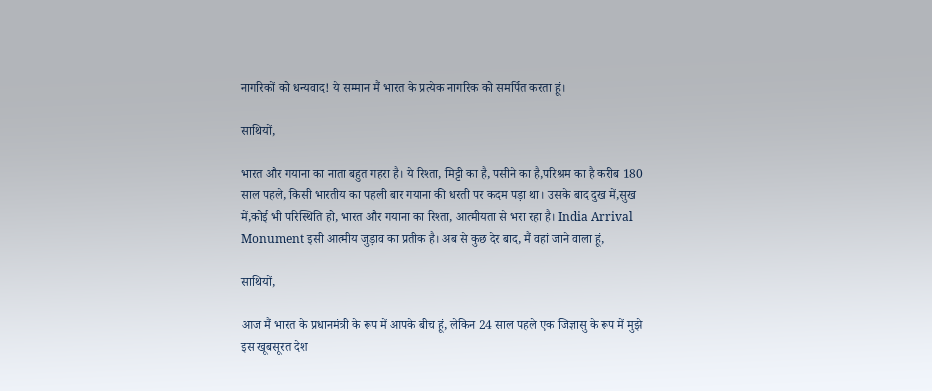नागरिकों को धन्यवाद! ये सम्मान मैं भारत के प्रत्येक नागरिक को समर्पित करता हूं।

साथियों,

भारत और गयाना का नाता बहुत गहरा है। ये रिश्ता, मिट्टी का है, पसीने का है,परिश्रम का है करीब 180 साल पहले, किसी भारतीय का पहली बार गयाना की धरती पर कदम पड़ा था। उसके बाद दुख में,सुख में,कोई भी परिस्थिति हो, भारत और गयाना का रिश्ता, आत्मीयता से भरा रहा है। India Arrival Monument इसी आत्मीय जुड़ाव का प्रतीक है। अब से कुछ देर बाद, मैं वहां जाने वाला हूं,

साथियों,

आज मैं भारत के प्रधानमंत्री के रूप में आपके बीच हूं, लेकिन 24 साल पहले एक जिज्ञासु के रूप में मुझे इस खूबसूरत देश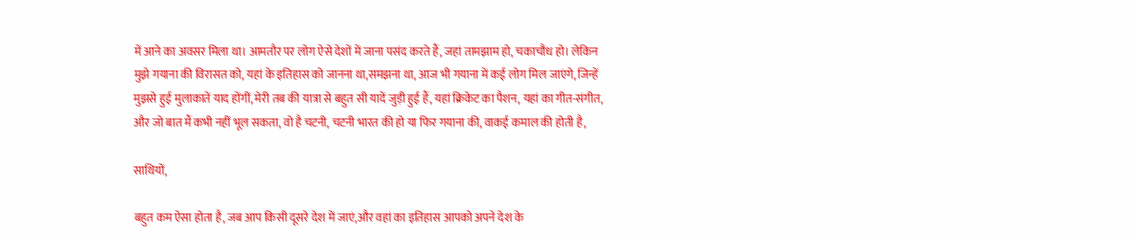में आने का अवसर मिला था। आमतौर पर लोग ऐसे देशों में जाना पसंद करते हैं, जहां तामझाम हो, चकाचौंध हो। लेकिन मुझे गयाना की विरासत को, यहां के इतिहास को जानना था,समझना था, आज भी गयाना में कई लोग मिल जाएंगे, जिन्हें मुझसे हुई मुलाकातें याद होंगीं, मेरी तब की यात्रा से बहुत सी यादें जुड़ी हुई हैं, यहां क्रिकेट का पैशन, यहां का गीत-संगीत, और जो बात मैं कभी नहीं भूल सकता, वो है चटनी, चटनी भारत की हो या फिर गयाना की, वाकई कमाल की होती है,

साथियों,

बहुत कम ऐसा होता है, जब आप किसी दूसरे देश में जाएं,और वहां का इतिहास आपको अपने देश के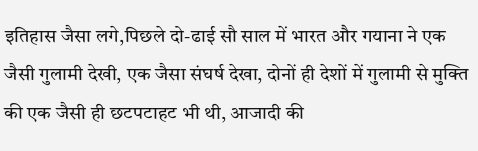इतिहास जैसा लगे,पिछले दो-ढाई सौ साल में भारत और गयाना ने एक जैसी गुलामी देखी, एक जैसा संघर्ष देखा, दोनों ही देशों में गुलामी से मुक्ति की एक जैसी ही छटपटाहट भी थी, आजादी की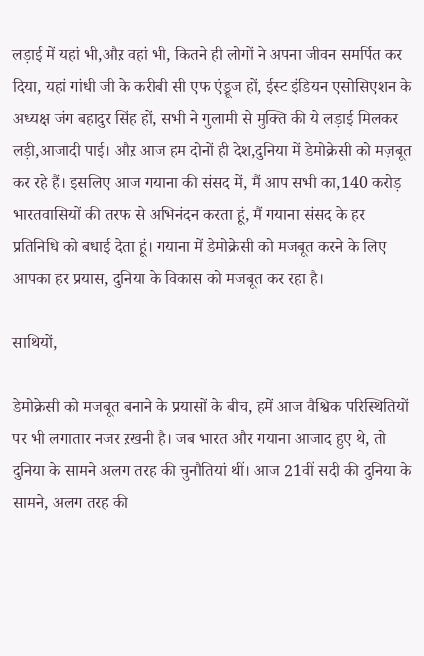लड़ाई में यहां भी,औऱ वहां भी, कितने ही लोगों ने अपना जीवन समर्पित कर दिया, यहां गांधी जी के करीबी सी एफ एंड्रूज हों, ईस्ट इंडियन एसोसिएशन के अध्यक्ष जंग बहादुर सिंह हों, सभी ने गुलामी से मुक्ति की ये लड़ाई मिलकर लड़ी,आजादी पाई। औऱ आज हम दोनों ही देश,दुनिया में डेमोक्रेसी को मज़बूत कर रहे हैं। इसलिए आज गयाना की संसद में, मैं आप सभी का,140 करोड़ भारतवासियों की तरफ से अभिनंदन करता हूं, मैं गयाना संसद के हर प्रतिनिधि को बधाई देता हूं। गयाना में डेमोक्रेसी को मजबूत करने के लिए आपका हर प्रयास, दुनिया के विकास को मजबूत कर रहा है।

साथियों,

डेमोक्रेसी को मजबूत बनाने के प्रयासों के बीच, हमें आज वैश्विक परिस्थितियों पर भी लगातार नजर ऱखनी है। जब भारत और गयाना आजाद हुए थे, तो दुनिया के सामने अलग तरह की चुनौतियां थीं। आज 21वीं सदी की दुनिया के सामने, अलग तरह की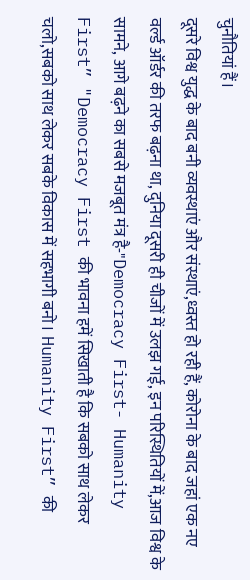चुनौतियां हैं।
दूसरे विश्व युद्ध के बाद बनी व्यवस्थाएं और संस्थाएं,ध्वस्त हो रही हैं, कोरोना के बाद जहां एक नए वर्ल्ड ऑर्डर की तरफ बढ़ना था, दुनिया दूसरी ही चीजों में उलझ गई, इन परिस्थितियों में,आज विश्व के सामने, आगे बढ़ने का सबसे मजबूत मंत्र है-"Democracy First- Humanity First” "Democracy First की भावना हमें सिखाती है कि सबको साथ लेकर चलो,सबको साथ लेकर सबके विकास में सहभागी बनो। Humanity First” की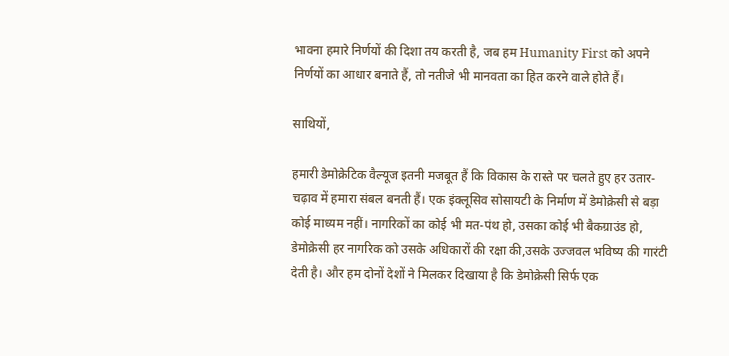भावना हमारे निर्णयों की दिशा तय करती है, जब हम Humanity First को अपने निर्णयों का आधार बनाते हैं, तो नतीजे भी मानवता का हित करने वाले होते हैं।

साथियों,

हमारी डेमोक्रेटिक वैल्यूज इतनी मजबूत हैं कि विकास के रास्ते पर चलते हुए हर उतार-चढ़ाव में हमारा संबल बनती हैं। एक इंक्लूसिव सोसायटी के निर्माण में डेमोक्रेसी से बड़ा कोई माध्यम नहीं। नागरिकों का कोई भी मत-पंथ हो, उसका कोई भी बैकग्राउंड हो, डेमोक्रेसी हर नागरिक को उसके अधिकारों की रक्षा की,उसके उज्जवल भविष्य की गारंटी देती है। और हम दोनों देशों ने मिलकर दिखाया है कि डेमोक्रेसी सिर्फ एक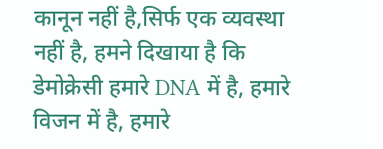कानून नहीं है,सिर्फ एक व्यवस्था नहीं है, हमने दिखाया है कि डेमोक्रेसी हमारे DNA में है, हमारे विजन में है, हमारे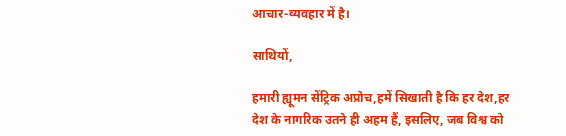आचार-व्यवहार में है।

साथियों,

हमारी ह्यूमन सेंट्रिक अप्रोच,हमें सिखाती है कि हर देश,हर देश के नागरिक उतने ही अहम हैं, इसलिए, जब विश्व को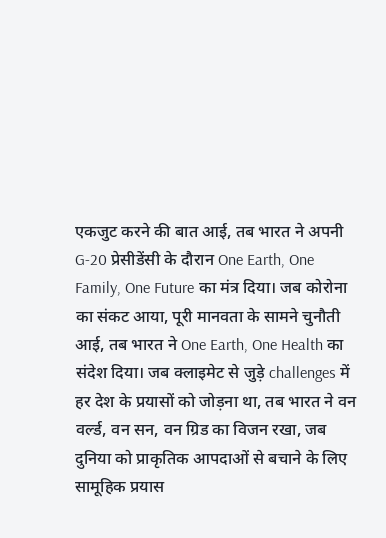एकजुट करने की बात आई, तब भारत ने अपनी G-20 प्रेसीडेंसी के दौरान One Earth, One Family, One Future का मंत्र दिया। जब कोरोना का संकट आया, पूरी मानवता के सामने चुनौती आई, तब भारत ने One Earth, One Health का संदेश दिया। जब क्लाइमेट से जुड़े challenges में हर देश के प्रयासों को जोड़ना था, तब भारत ने वन वर्ल्ड, वन सन, वन ग्रिड का विजन रखा, जब दुनिया को प्राकृतिक आपदाओं से बचाने के लिए सामूहिक प्रयास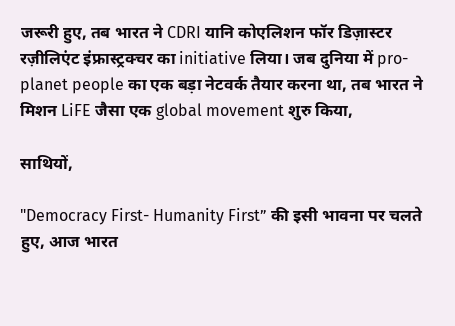जरूरी हुए, तब भारत ने CDRI यानि कोएलिशन फॉर डिज़ास्टर रज़ीलिएंट इंफ्रास्ट्रक्चर का initiative लिया। जब दुनिया में pro-planet people का एक बड़ा नेटवर्क तैयार करना था, तब भारत ने मिशन LiFE जैसा एक global movement शुरु किया,

साथियों,

"Democracy First- Humanity First” की इसी भावना पर चलते हुए, आज भारत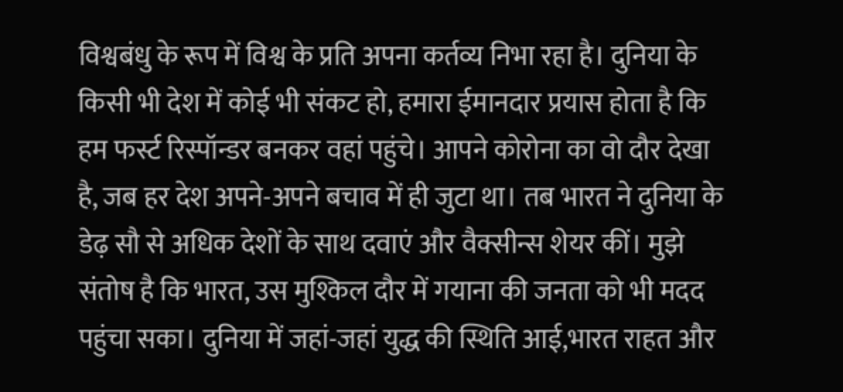विश्वबंधु के रूप में विश्व के प्रति अपना कर्तव्य निभा रहा है। दुनिया के किसी भी देश में कोई भी संकट हो, हमारा ईमानदार प्रयास होता है कि हम फर्स्ट रिस्पॉन्डर बनकर वहां पहुंचे। आपने कोरोना का वो दौर देखा है, जब हर देश अपने-अपने बचाव में ही जुटा था। तब भारत ने दुनिया के डेढ़ सौ से अधिक देशों के साथ दवाएं और वैक्सीन्स शेयर कीं। मुझे संतोष है कि भारत, उस मुश्किल दौर में गयाना की जनता को भी मदद पहुंचा सका। दुनिया में जहां-जहां युद्ध की स्थिति आई,भारत राहत और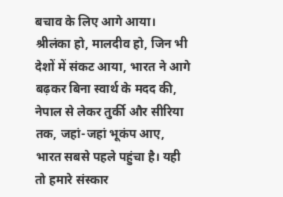बचाव के लिए आगे आया। श्रीलंका हो, मालदीव हो, जिन भी देशों में संकट आया, भारत ने आगे बढ़कर बिना स्वार्थ के मदद की, नेपाल से लेकर तुर्की और सीरिया तक, जहां-जहां भूकंप आए, भारत सबसे पहले पहुंचा है। यही तो हमारे संस्कार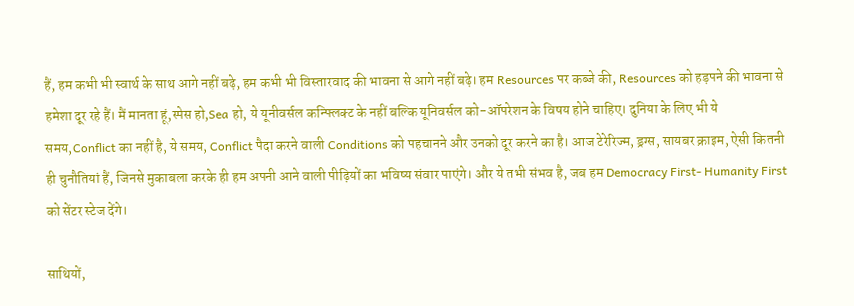हैं, हम कभी भी स्वार्थ के साथ आगे नहीं बढ़े, हम कभी भी विस्तारवाद की भावना से आगे नहीं बढ़े। हम Resources पर कब्जे की, Resources को हड़पने की भावना से हमेशा दूर रहे हैं। मैं मानता हूं,स्पेस हो,Sea हो, ये यूनीवर्सल कन्फ्लिक्ट के नहीं बल्कि यूनिवर्सल को-ऑपरेशन के विषय होने चाहिए। दुनिया के लिए भी ये समय,Conflict का नहीं है, ये समय, Conflict पैदा करने वाली Conditions को पहचानने और उनको दूर करने का है। आज टेरेरिज्म, ड्रग्स, सायबर क्राइम, ऐसी कितनी ही चुनौतियां हैं, जिनसे मुकाबला करके ही हम अपनी आने वाली पीढ़ियों का भविष्य संवार पाएंगे। और ये तभी संभव है, जब हम Democracy First- Humanity First को सेंटर स्टेज देंगे।

साथियों,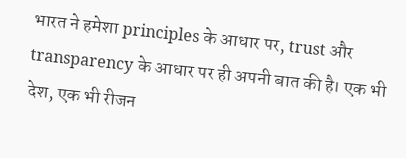भारत ने हमेशा principles के आधार पर, trust और transparency के आधार पर ही अपनी बात की है। एक भी देश, एक भी रीजन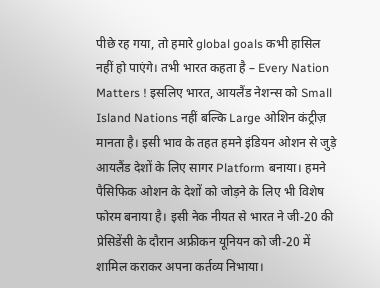पीछे रह गया, तो हमारे global goals कभी हासिल नहीं हो पाएंगे। तभी भारत कहता है – Every Nation Matters ! इसलिए भारत, आयलैंड नेशन्स को Small Island Nations नहीं बल्कि Large ओशिन कंट्रीज़ मानता है। इसी भाव के तहत हमने इंडियन ओशन से जुड़े आयलैंड देशों के लिए सागर Platform बनाया। हमने पैसिफिक ओशन के देशों को जोड़ने के लिए भी विशेष फोरम बनाया है। इसी नेक नीयत से भारत ने जी-20 की प्रेसिडेंसी के दौरान अफ्रीकन यूनियन को जी-20 में शामिल कराकर अपना कर्तव्य निभाया।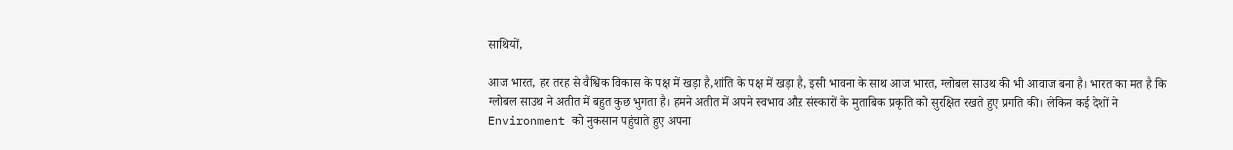साथियों,

आज भारत, हर तरह से वैश्विक विकास के पक्ष में खड़ा है,शांति के पक्ष में खड़ा है, इसी भावना के साथ आज भारत, ग्लोबल साउथ की भी आवाज बना है। भारत का मत है कि ग्लोबल साउथ ने अतीत में बहुत कुछ भुगता है। हमने अतीत में अपने स्वभाव औऱ संस्कारों के मुताबिक प्रकृति को सुरक्षित रखते हुए प्रगति की। लेकिन कई देशों ने Environment को नुकसान पहुंचाते हुए अपना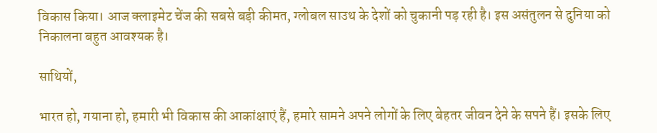विकास किया। आज क्लाइमेट चेंज की सबसे बड़ी कीमत, ग्लोबल साउथ के देशों को चुकानी पड़ रही है। इस असंतुलन से दुनिया को निकालना बहुत आवश्यक है।

साथियों,

भारत हो, गयाना हो, हमारी भी विकास की आकांक्षाएं हैं, हमारे सामने अपने लोगों के लिए बेहतर जीवन देने के सपने हैं। इसके लिए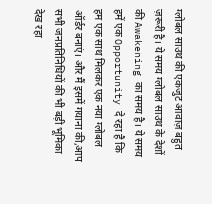ग्लोबल साउथ की एकजुट आवाज़ बहुत ज़रूरी है। ये समय ग्लोबल साउथ के देशों की Awakening का समय है। ये समय हमें एक Opportunity दे रहा है कि हम एक साथ मिलकर एक नया ग्लोबल ऑर्डर बनाएं। और मैं इसमें गयाना की,आप सभी जनप्रतिनिधियों की भी बड़ी भूमिका देख रहा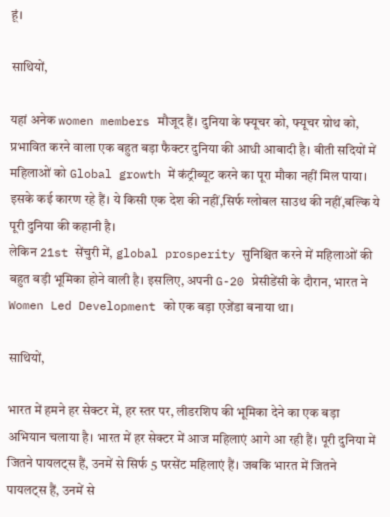हूं।

साथियों,

यहां अनेक women members मौजूद हैं। दुनिया के फ्यूचर को, फ्यूचर ग्रोथ को, प्रभावित करने वाला एक बहुत बड़ा फैक्टर दुनिया की आधी आबादी है। बीती सदियों में महिलाओं को Global growth में कंट्रीब्यूट करने का पूरा मौका नहीं मिल पाया। इसके कई कारण रहे हैं। ये किसी एक देश की नहीं,सिर्फ ग्लोबल साउथ की नहीं,बल्कि ये पूरी दुनिया की कहानी है।
लेकिन 21st सेंचुरी में, global prosperity सुनिश्चित करने में महिलाओं की बहुत बड़ी भूमिका होने वाली है। इसलिए, अपनी G-20 प्रेसीडेंसी के दौरान, भारत ने Women Led Development को एक बड़ा एजेंडा बनाया था।

साथियों,

भारत में हमने हर सेक्टर में, हर स्तर पर, लीडरशिप की भूमिका देने का एक बड़ा अभियान चलाया है। भारत में हर सेक्टर में आज महिलाएं आगे आ रही हैं। पूरी दुनिया में जितने पायलट्स हैं, उनमें से सिर्फ 5 परसेंट महिलाएं हैं। जबकि भारत में जितने पायलट्स हैं, उनमें से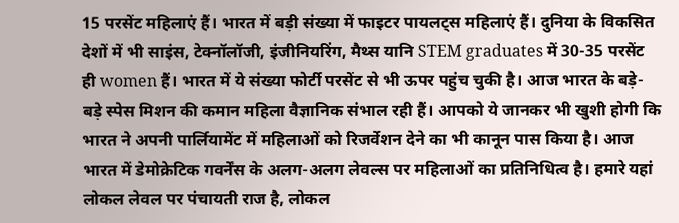15 परसेंट महिलाएं हैं। भारत में बड़ी संख्या में फाइटर पायलट्स महिलाएं हैं। दुनिया के विकसित देशों में भी साइंस, टेक्नॉलॉजी, इंजीनियरिंग, मैथ्स यानि STEM graduates में 30-35 परसेंट ही women हैं। भारत में ये संख्या फोर्टी परसेंट से भी ऊपर पहुंच चुकी है। आज भारत के बड़े-बड़े स्पेस मिशन की कमान महिला वैज्ञानिक संभाल रही हैं। आपको ये जानकर भी खुशी होगी कि भारत ने अपनी पार्लियामेंट में महिलाओं को रिजर्वेशन देने का भी कानून पास किया है। आज भारत में डेमोक्रेटिक गवर्नेंस के अलग-अलग लेवल्स पर महिलाओं का प्रतिनिधित्व है। हमारे यहां लोकल लेवल पर पंचायती राज है, लोकल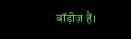बॉड़ीज़ हैं।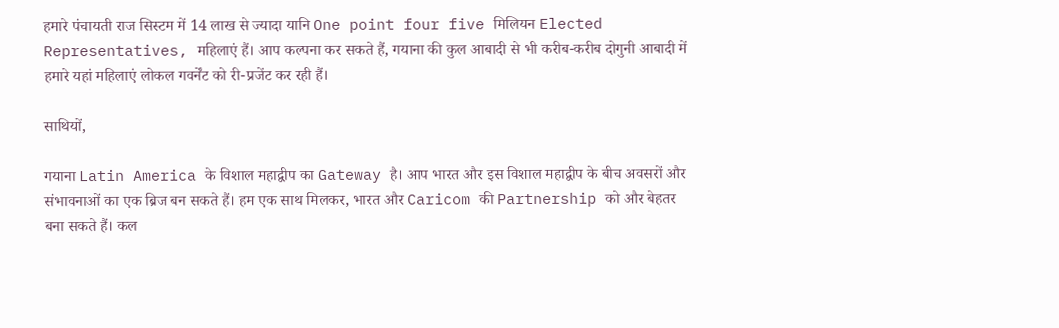हमारे पंचायती राज सिस्टम में 14 लाख से ज्यादा यानि One point four five मिलियन Elected Representatives, महिलाएं हैं। आप कल्पना कर सकते हैं, गयाना की कुल आबादी से भी करीब-करीब दोगुनी आबादी में हमारे यहां महिलाएं लोकल गवर्नेंट को री-प्रजेंट कर रही हैं।

साथियों,

गयाना Latin America के विशाल महाद्वीप का Gateway है। आप भारत और इस विशाल महाद्वीप के बीच अवसरों और संभावनाओं का एक ब्रिज बन सकते हैं। हम एक साथ मिलकर, भारत और Caricom की Partnership को और बेहतर बना सकते हैं। कल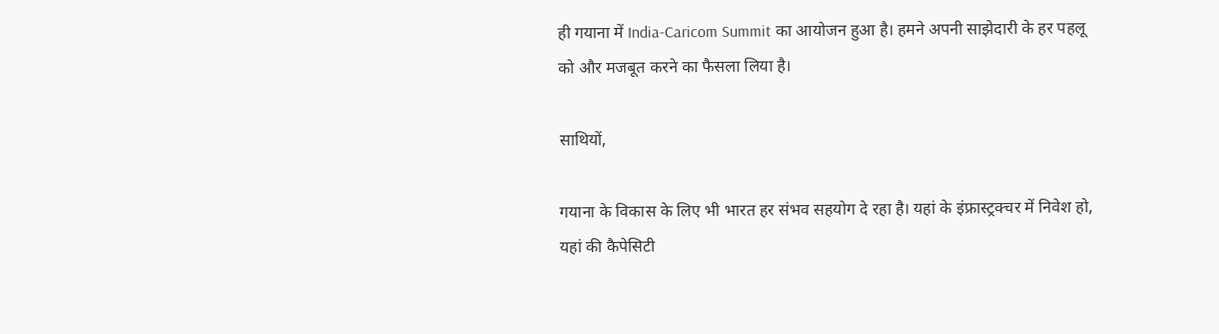ही गयाना में India-Caricom Summit का आयोजन हुआ है। हमने अपनी साझेदारी के हर पहलू को और मजबूत करने का फैसला लिया है।

साथियों,

गयाना के विकास के लिए भी भारत हर संभव सहयोग दे रहा है। यहां के इंफ्रास्ट्रक्चर में निवेश हो, यहां की कैपेसिटी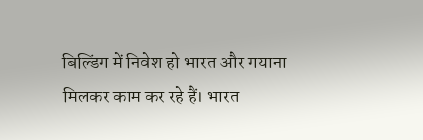बिल्डिंग में निवेश हो भारत और गयाना मिलकर काम कर रहे हैं। भारत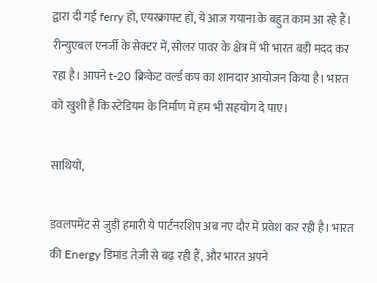द्वारा दी गई ferry हो, एयरक्राफ्ट हों, ये आज गयाना के बहुत काम आ रहे हैं। रीन्युएबल एनर्जी के सेक्टर में, सोलर पावर के क्षेत्र में भी भारत बड़ी मदद कर रहा है। आपने t-20 क्रिकेट वर्ल्ड कप का शानदार आयोजन किया है। भारत को खुशी है कि स्टेडियम के निर्माण में हम भी सहयोग दे पाए।

साथियों,

डवलपमेंट से जुड़ी हमारी ये पार्टनरशिप अब नए दौर में प्रवेश कर रही है। भारत की Energy डिमांड तेज़ी से बढ़ रही हैं, और भारत अपने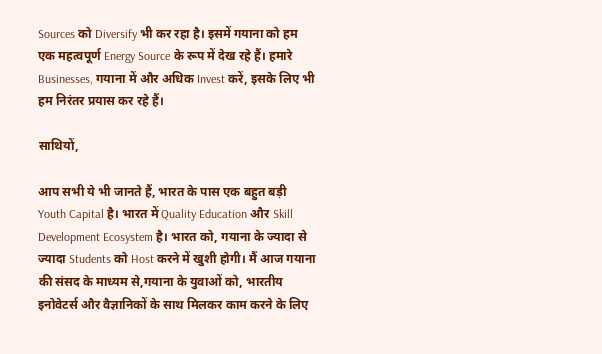Sources को Diversify भी कर रहा है। इसमें गयाना को हम एक महत्वपूर्ण Energy Source के रूप में देख रहे हैं। हमारे Businesses, गयाना में और अधिक Invest करें, इसके लिए भी हम निरंतर प्रयास कर रहे हैं।

साथियों,

आप सभी ये भी जानते हैं, भारत के पास एक बहुत बड़ी Youth Capital है। भारत में Quality Education और Skill Development Ecosystem है। भारत को, गयाना के ज्यादा से ज्यादा Students को Host करने में खुशी होगी। मैं आज गयाना की संसद के माध्यम से,गयाना के युवाओं को, भारतीय इनोवेटर्स और वैज्ञानिकों के साथ मिलकर काम करने के लिए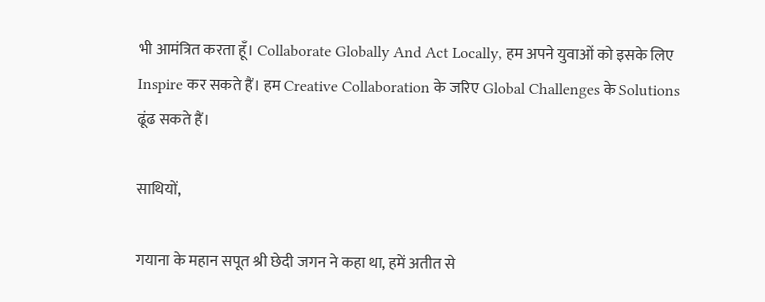भी आमंत्रित करता हूँ। Collaborate Globally And Act Locally, हम अपने युवाओं को इसके लिए Inspire कर सकते हैं। हम Creative Collaboration के जरिए Global Challenges के Solutions ढूंढ सकते हैं।

साथियों,

गयाना के महान सपूत श्री छेदी जगन ने कहा था, हमें अतीत से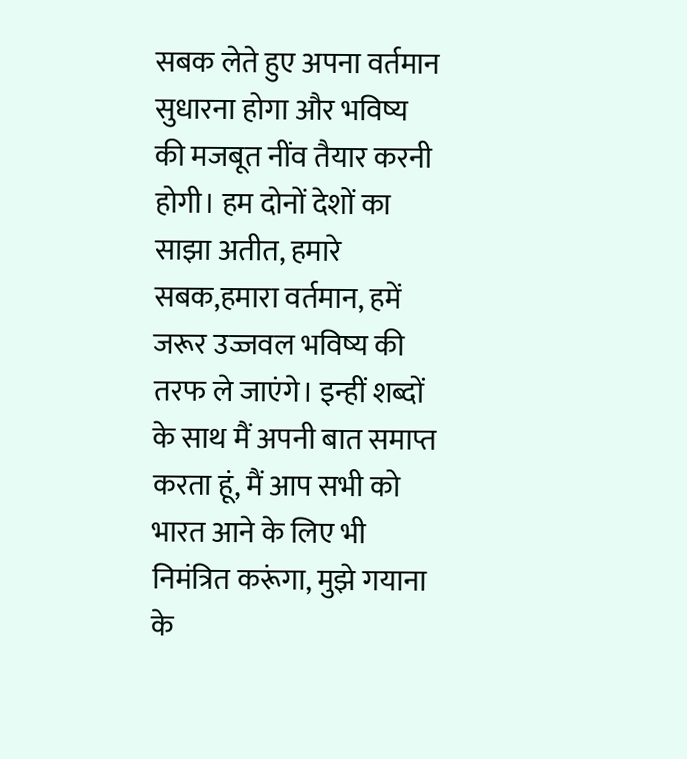सबक लेते हुए अपना वर्तमान सुधारना होगा और भविष्य की मजबूत नींव तैयार करनी होगी। हम दोनों देशों का साझा अतीत, हमारे सबक,हमारा वर्तमान, हमें जरूर उज्जवल भविष्य की तरफ ले जाएंगे। इन्हीं शब्दों के साथ मैं अपनी बात समाप्त करता हूं, मैं आप सभी को भारत आने के लिए भी निमंत्रित करूंगा, मुझे गयाना के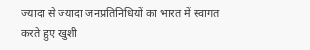ज्यादा से ज्यादा जनप्रतिनिधियों का भारत में स्वागत करते हुए खुशी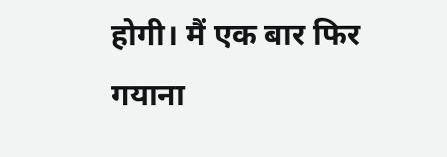होगी। मैं एक बार फिर गयाना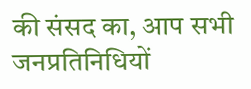की संसद का, आप सभी जनप्रतिनिधियों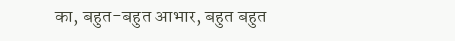का, बहुत-बहुत आभार, बहुत बहुत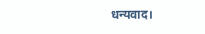धन्यवाद।